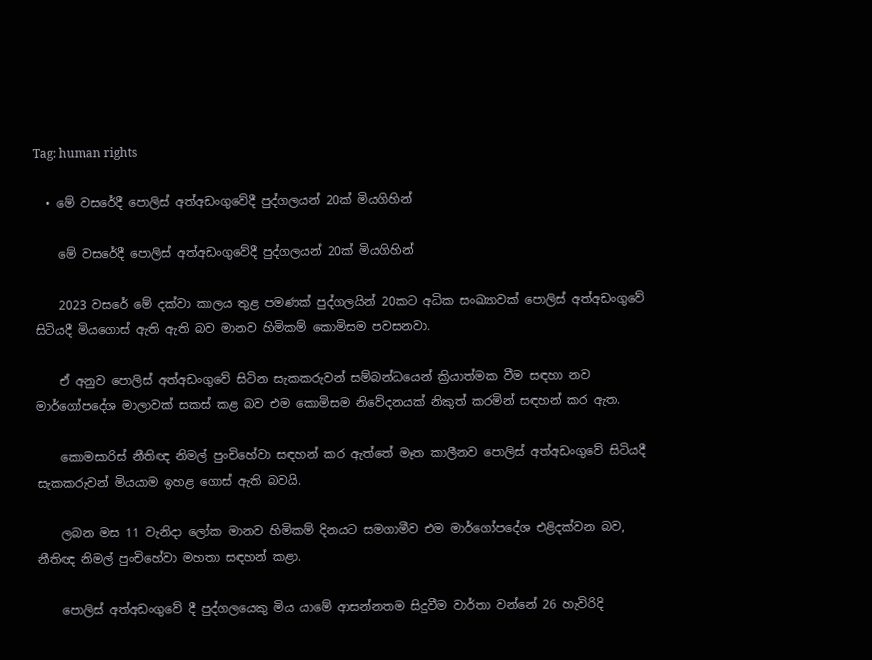Tag: human rights

  • මේ වසරේදී පොලිස් අත්අඩංගුවේදී පුද්ගලයන් 20ක් මියගිහින්

    මේ වසරේදී පොලිස් අත්අඩංගුවේදී පුද්ගලයන් 20ක් මියගිහින්

    2023 වසරේ මේ දක්වා කාලය තුළ පමණක් පුද්ගලයින් 20කට අධික සංඛ්‍යාවක් පොලිස් අත්අඩංගුවේ සිටියදී මියගොස් ඇති ඇති බව මානව හිමිකම් කොමිසම පවසනවා.

    ඒ අනුව පොලිස් අත්අඩංගුවේ සිටින සැකකරුවන් සම්බන්ධයෙන් ක්‍රියාත්මක වීම සඳහා නව මාර්ගෝපදේශ මාලාවක් සකස් කළ බව එම කොමිසම නිවේදනයක් නිකුත් කරමින් සඳහන් කර ඇත.

    කොමසාරිස් නීතිඥ නිමල් පුංචිහේවා සඳහන් කර ඇත්තේ මෑත කාලීනව පොලිස් අත්අඩංගුවේ සිටියදී සැකකරුවන් මියයාම ඉහළ ගොස් ඇති බවයි.

    ලබන මස 11 වැනිදා ලෝක මානව හිමිකම් දිනයට සමගාමීව එම මාර්ගෝපදේශ එළිදක්වන බව, නීතිඥ නිමල් පුංචිහේවා මහතා සඳහන් කළා.

    පොලිස් අත්අඩංගුවේ දී පුද්ගලයෙකු මිය යාමේ ආසන්නතම සිදුවීම වාර්තා වන්නේ 26 හැවිරිදි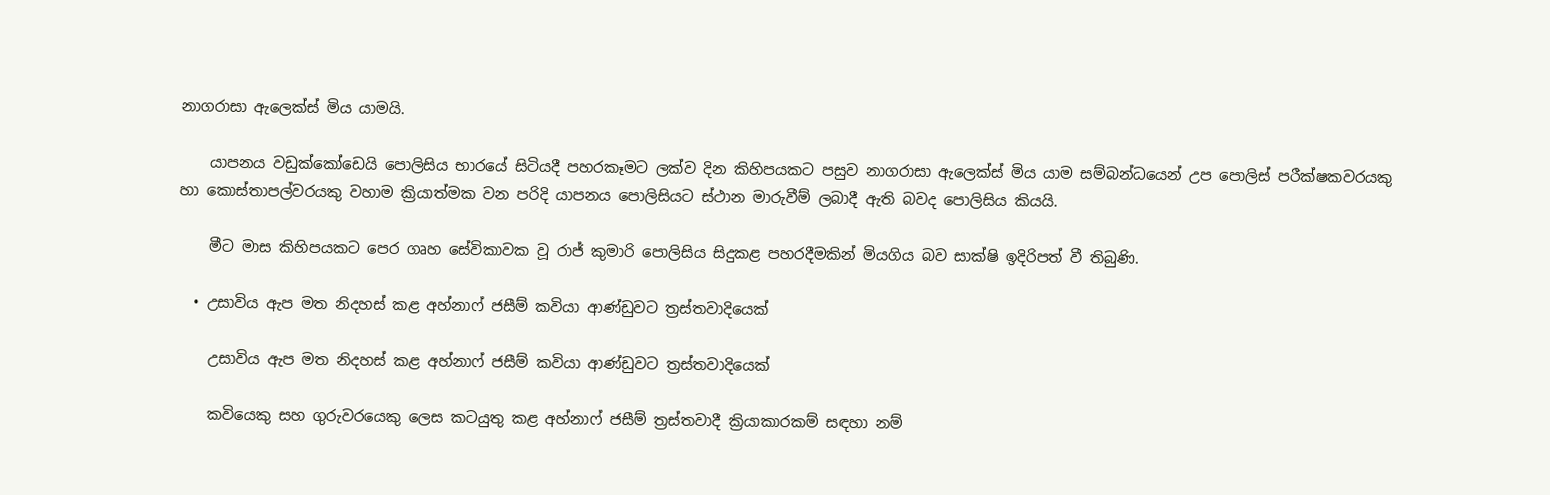නාගරාසා ඇලෙක්ස් මිය යාමයි.

    යාපනය වඩුක්කෝඩෙයි පොලිසිය භාරයේ සිටියදී පහරකෑමට ලක්ව දින කිහිපයකට පසුව නාගරාසා ඇලෙක්ස් මිය යාම සම්බන්ධයෙන් උප පොලිස් පරීක්ෂකවරයකු හා කොස්තාපල්වරයකු වහාම ක්‍රියාත්මක වන පරිදි යාපනය පොලිසියට ස්ථාන මාරුවීම් ලබාදී ඇති බවද පොලිසිය කියයි.

    මීට මාස කිහිපයකට පෙර ගෘහ සේවිකාවක වූ රාජ් කුමාරි පොලිසිය සිදුකළ පහරදීමකින් මියගිය බව සාක්ෂි ඉදිරිපත් වී තිබුණි.

  • උසාවිය ඇප මත නිදහස් කළ අහ්නාෆ් ජසීම් කවියා ආණ්ඩුවට ත්‍රස්තවාදියෙක්

    උසාවිය ඇප මත නිදහස් කළ අහ්නාෆ් ජසීම් කවියා ආණ්ඩුවට ත්‍රස්තවාදියෙක්

    කවියෙකු සහ ගුරුවරයෙකු ලෙස කටයුතු කළ අහ්නාෆ් ජසීම් ත්‍රස්තවාදී ක්‍රියාකාරකම් සඳහා නම්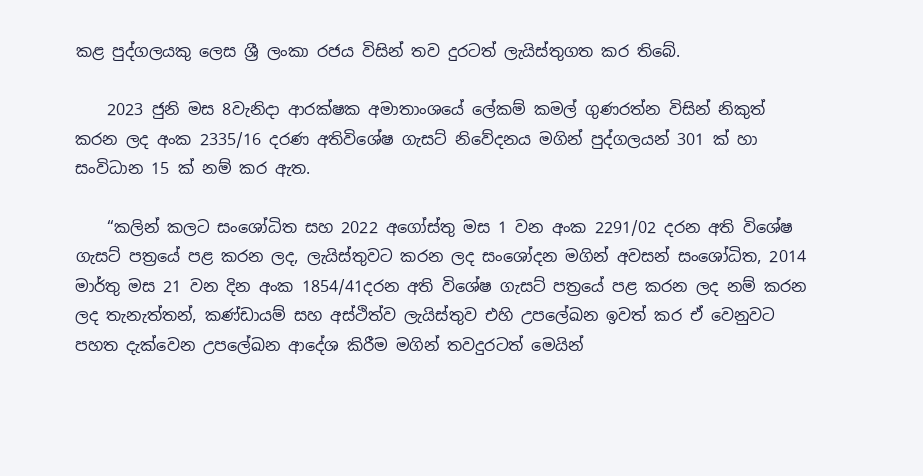කළ පුද්ගලයකු ලෙස ශ්‍රී ලංකා රජය විසින් තව දුරටත් ලැයිස්තුගත කර තිබේ.

    2023 ජුනි මස 8වැනිදා ආරක්ෂක අමාතාංශයේ ලේකම් කමල් ගුණරත්න විසින් නිකුත් කරන ලද අංක 2335/16 දරණ අතිවිශේෂ ගැසට් නිවේදනය මගින් පුද්ගලයන් 301 ක් හා සංවිධාන 15 ක් නම් කර ඇත.

    “කලින් කලට සංශෝධිත සහ 2022 අගෝස්තු මස 1 වන අංක 2291/02 දරන අති විශේෂ ගැසට් පත්‍රයේ පළ කරන ලද, ලැයිස්තුවට කරන ලද සංශෝදන මගින් අවසන් සංශෝධිත, 2014 මාර්තු මස 21 වන දින අංක 1854/41දරන අති විශේෂ ගැසට් පත්‍රයේ පළ කරන ලද නම් කරන ලද තැනැත්තන්, කණ්ඩායම් සහ අස්ථිත්ව ලැයිස්තුව එහි උපලේඛන ඉවත් කර ඒ වෙනුවට පහත දැක්වෙන උපලේඛන ආදේශ කිරීම මගින් තවදුරටත් මෙයින්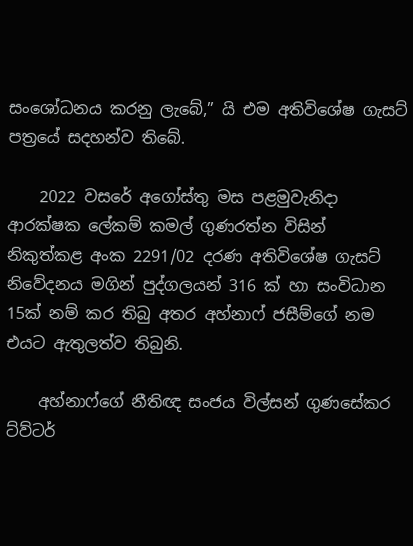සංශෝධනය කරනු ලැබේ,” යි එම අතිවිශේෂ ගැසට් පත්‍රයේ සදහන්ව තිබේ.

    2022 වසරේ අගෝස්තු මස පළමුවැනිදා ආරක්ෂක ලේකම් කමල් ගුණරත්න විසින් නිකුත්කළ අංක 2291/02 දරණ අතිවිශේෂ ගැසට් නිවේදනය මගින් පුද්ගලයන් 316 ක් හා සංවිධාන 15ක් නම් කර තිබු අතර අහ්නාෆ් ජසීම්ගේ නම එයට ඇතුලත්ව තිබුනි.

    අහ්නාෆ්ගේ නීතිඥ සංජය විල්සන් ගුණසේකර ට්ව්ටර්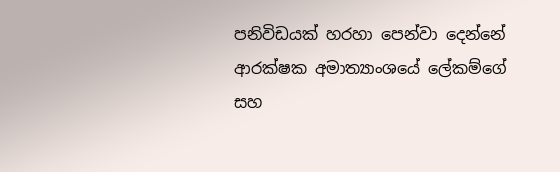පනිවිඩයක් හරහා පෙන්වා දෙන්නේ ආරක්ෂක අමාත්‍යාංශයේ ලේකම්ගේ සහ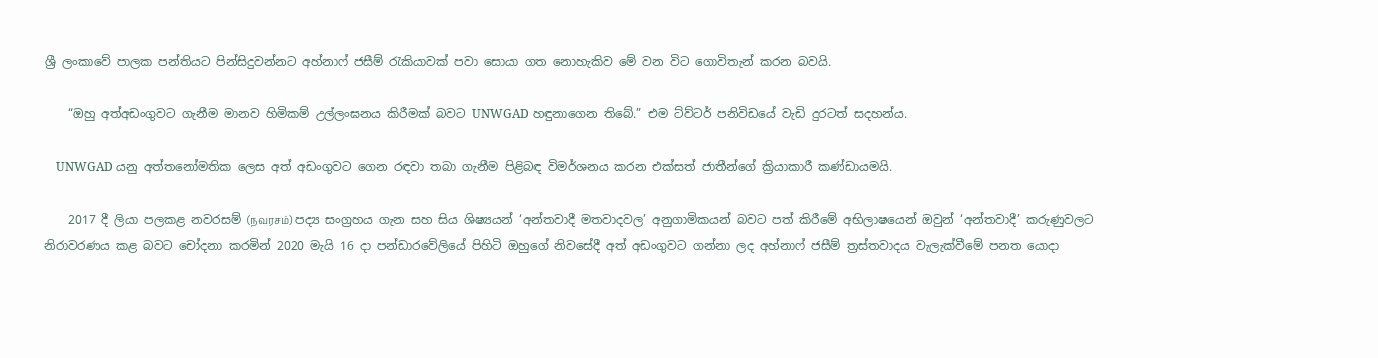ශ්‍රී ලංකාවේ පාලක පන්තියට පින්සිදුවන්නට අහ්නාෆ් ජසීම් රැකියාවක් පවා සොයා ගත නොහැකිව මේ වන විට ගොවිතැන් කරන බවයි.

    “ඔහු අත්අඩංගුවට ගැනීම මානව හිමිකම් උල්ලංඝනය කිරීමක් බවට UNWGAD හඳුනාගෙන තිබේ.” එම ට්ව්ටර් පනිවිඩයේ වැඩි දුරටත් සදහන්ය.

    UNWGAD යනු අත්තනෝමතික ලෙස අත් අඩංගුවට ගෙන රඳවා තබා ගැනීම පිළිබඳ විමර්ශනය කරන එක්සත් ජාතීන්ගේ ක්‍රියාකාරී කණ්ඩායමයි.

    2017 දී ලියා පලකළ නවරසම් (நவரசம்) පද්‍ය සංග්‍රහය ගැන සහ සිය ශිෂ්‍යයන් ‘අන්තවාදී මතවාදවල’ අනුගාමිකයන් බවට පත් කිරීමේ අභිලාෂයෙන් ඔවුන් ‘අන්තවාදී’ කරුණුවලට නිරාවරණය කළ බවට චෝදනා කරමින් 2020 මැයි 16 දා පන්ඩාරවේලියේ පිහිටි ඔහුගේ නිවසේදී අත් අඩංගුවට ගන්නා ලද අහ්නාෆ් ජසීම් ත්‍රස්තවාදය වැලැක්වීමේ පනත යොදා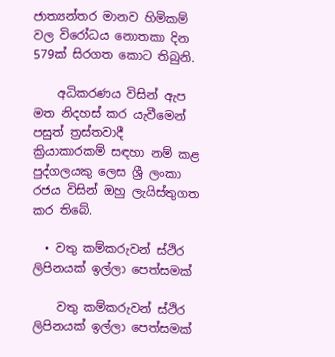ජාත්‍යන්තර මානව හිමිකම් වල විරෝධය නොතකා දින 579ක් සිරගත කොට තිබුනි.

    අධිකරණය විසින් ඇප මත නිදහස් කර යැවීමෙන් පසුත් ත්‍රස්තවාදී ක්‍රියාකාරකම් සඳහා නම් කළ පුද්ගලයකු ලෙස ශ්‍රී ලංකා රජය විසින් ඔහු ලැයිස්තුගත කර තිබේ.

  • වතු කම්කරුවන් ස්ථිර ලිපිනයක් ඉල්ලා පෙත්සමක්

    වතු කම්කරුවන් ස්ථිර ලිපිනයක් ඉල්ලා පෙත්සමක්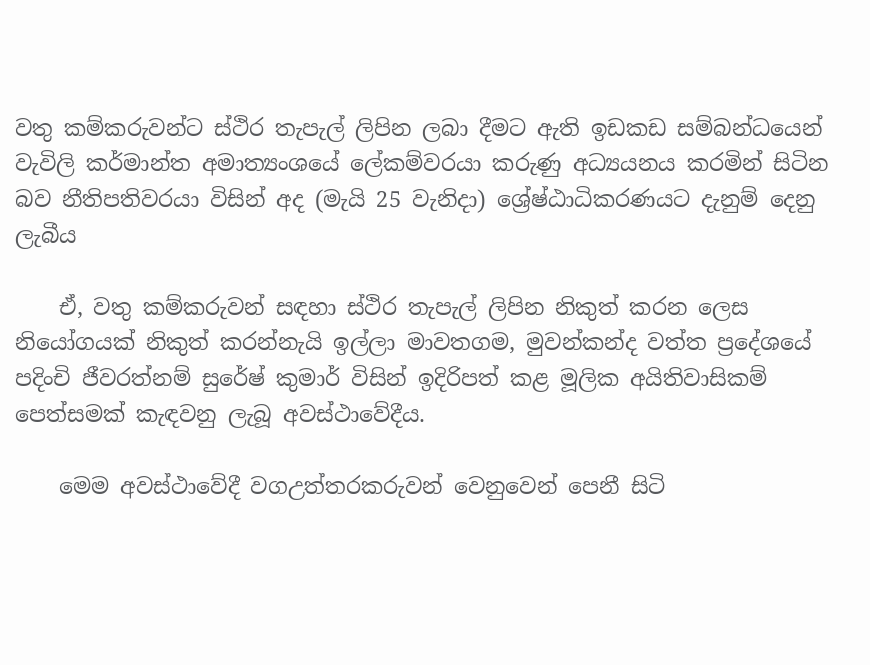වතු කම්කරුවන්ට ස්ථිර තැපැල් ලිපින ලබා දීමට ඇති ඉඩකඩ සම්බන්ධයෙන් වැවිලි කර්මාන්ත අමාත්‍යංශයේ ලේකම්වරයා කරුණු අධ්‍යයනය කරමින් සිටින බව නීතිපතිවරයා විසින් අද (මැයි 25 වැනිදා) ශ්‍රේෂ්ඨාධිකරණයට දැනුම් දෙනු ලැබීය

    ඒ, වතු කම්කරුවන් සඳහා ස්ථිර තැපැල් ලිපින නිකුත් කරන ලෙස නියෝගයක් නිකුත් කරන්නැයි ඉල්ලා මාවතගම, මුවන්කන්ද වත්ත ප්‍රදේශයේ පදිංචි ජීවරත්නම් සුරේෂ් කුමාර් විසින් ඉදිරිපත් කළ මූලික අයිතිවාසිකම් පෙත්සමක් කැඳවනු ලැබූ අවස්ථාවේදීය.

    මෙම අවස්ථාවේදී වගඋත්තරකරුවන් වෙනුවෙන් පෙනී සිටි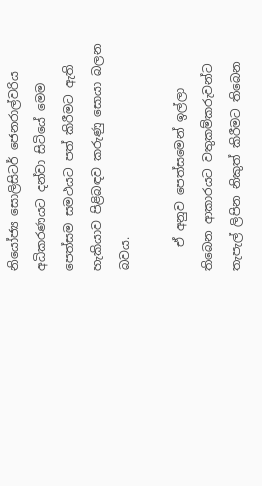නියෝජ්‍ය සොලිසිටර් ජෙනරාල්වරිය අධිකරණයට දන්වා සිටියේ මෙම පෙත්සම සමථයට පත් කිරීමට ඇති හැකියාව පිළිබඳව කරුණු සොයා බලන බවය.

    ඒ අනුව පෙත්සමෙන් ඉල්ලා තිබෙන ආකාරයට වතුකම්කරුවන්ට තැපැල් ලිපින නිකුත් කිරීමට තිබෙන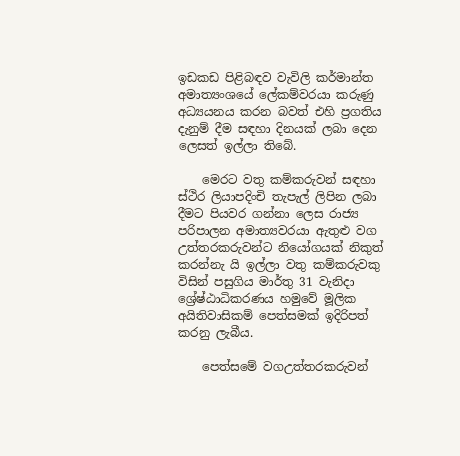ඉඩකඩ පිළිබඳව වැවිලි කර්මාන්ත අමාත්‍යංශයේ ලේකම්වරයා කරුණු අධ්‍යයනය කරන බවත් එහි ප්‍රගතිය දැනුම් දීම සඳහා දිනයක් ලබා දෙන ලෙසත් ඉල්ලා තිබේ.

    මෙරට වතු කම්කරුවන් සඳහා ස්ථිර ලියාපදිංචි තැපැල් ලිපින ලබා දීමට පියවර ගන්නා ලෙස රාජ්‍ය පරිපාලන අමාත්‍යවරයා ඇතුළු වග උත්තරකරුවන්ට නියෝගයක් නිකුත් කරන්නැ යි ඉල්ලා වතු කම්කරුවකු විසින් පසුගිය මාර්තු 31 වැනිදා ශ්‍රේෂ්ඨාධිකරණය හමුවේ මූලික අයිතිවාසිකම් පෙත්සමක් ඉදිරිපත් කරනු ලැබීය.

    පෙත්සමේ වගඋත්තරකරුවන්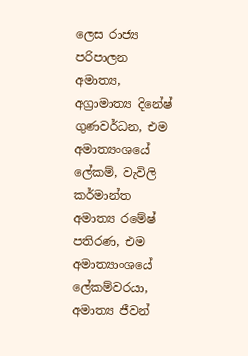ලෙස රාජ්‍ය පරිපාලන අමාත්‍ය, අග්‍රාමාත්‍ය දිනේෂ් ගුණවර්ධන, එම අමාත්‍යංශයේ ලේකම්, වැවිලි කර්මාන්ත අමාත්‍ය රමේෂ් පතිරණ, එම අමාත්‍යාංශයේ ලේකම්වරයා, අමාත්‍ය ජීවන්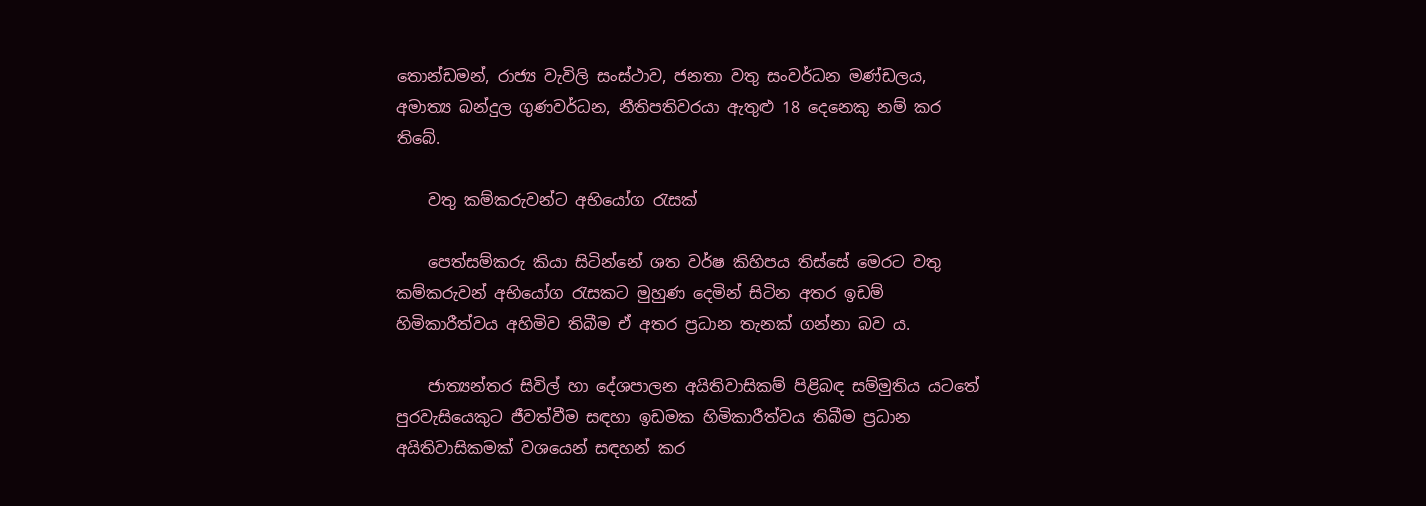තොන්ඩමන්, රාජ්‍ය වැවිලි සංස්ථාව, ජනතා වතු සංවර්ධන මණ්ඩලය, අමාත්‍ය බන්දුල ගුණවර්ධන, නීතිපතිවරයා ඇතුළු 18 දෙනෙකු නම් කර තිබේ.

    වතු කම්කරුවන්ට අභියෝග රැසක්

    පෙත්සම්කරු කියා සිටින්නේ ශත වර්ෂ කිහිපය තිස්සේ මෙරට වතු කම්කරුවන් අභියෝග රැසකට මුහුණ දෙමින් සිටින අතර ඉඩම් හිමිකාරීත්වය අහිමිව තිබීම ඒ අතර ප්‍රධාන තැනක් ගන්නා බව ය.

    ජාත්‍යන්තර සිවිල් හා දේශපාලන අයිතිවාසිකම් පිළිබඳ සම්මුතිය යටතේ පුරවැසියෙකුට ජීවත්වීම සඳහා ඉඩමක හිමිකාරීත්වය තිබීම ප්‍රධාන අයිතිවාසිකමක් වශයෙන් සඳහන් කර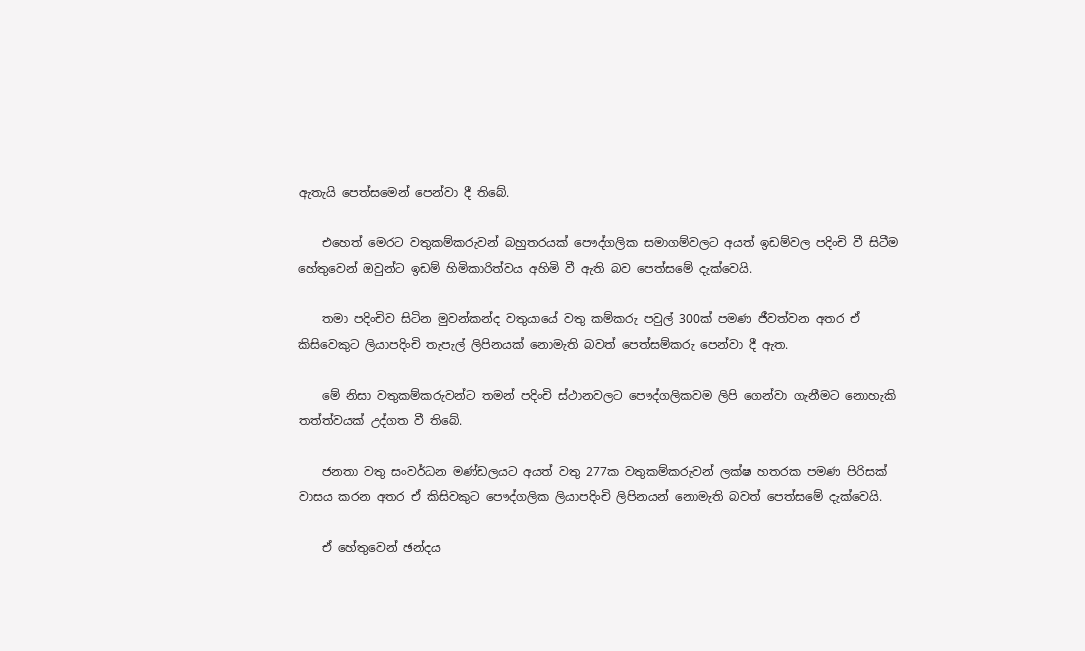ඇතැයි පෙත්සමෙන් පෙන්වා දී තිබේ.

    එහෙත් මෙරට වතුකම්කරුවන් බහුතරයක් පෞද්ගලික සමාගම්වලට අයත් ඉඩම්වල පදිංචි වී සිටීම හේතුවෙන් ඔවුන්ට ඉඩම් හිමිකාරිත්වය අහිමි වී ඇති බව පෙත්සමේ දැක්වෙයි.

    තමා පදිංචිව සිටින මුවන්කන්ද වතුයායේ වතු කම්කරු පවුල් 300ක් පමණ ජීවත්වන අතර ඒ කිසිවෙකුට ලියාපදිංචි තැපැල් ලිපිනයක් නොමැති බවත් පෙත්සම්කරු පෙන්වා දී ඇත.

    මේ නිසා වතුකම්කරුවන්ට තමන් පදිංචි ස්ථානවලට පෞද්ගලිකවම ලිපි ගෙන්වා ගැනීමට නොහැකි තත්ත්වයක් උද්ගත වී තිබේ.

    ජනතා වතු සංවර්ධන මණ්ඩලයට අයත් වතු 277ක වතුකම්කරුවන් ලක්ෂ හතරක පමණ පිරිසක් වාසය කරන අතර ඒ කිසිවකුට පෞද්ගලික ලියාපදිංචි ලිපිනයන් නොමැති බවත් පෙත්සමේ දැක්වෙයි.

    ඒ හේතුවෙන් ඡන්දය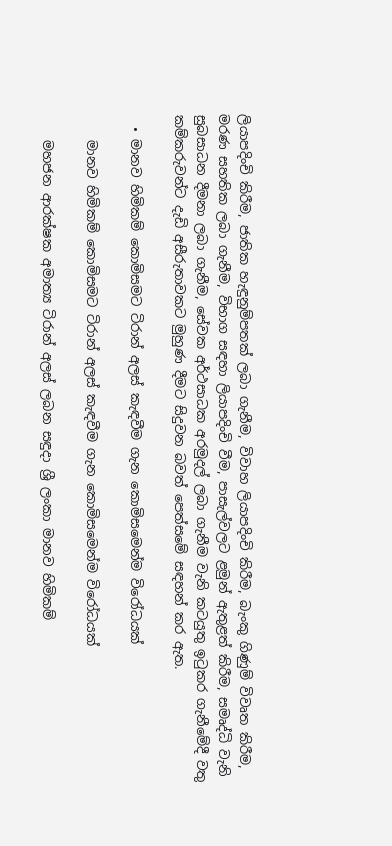ලියාපදිංචි කිරීම, ජාතික හැඳුනුම්පතක් ලබා ගැනීම, විවාහ ලියාපදිංචි කිරීම, බැංකු ගිණුම් විවෘත කිරීම, මරණ සහතික ලබා ගැනීම, විභාග සඳහා ලියාපදිංචි වීම, පාසැල්වලට ළමුන් ඇතුළත් කිරීම, සමෘද්ධි වැනි සුබසාධන දීමනා ලබා ගැනීම, සේවක අර්ථසාධක අරමුදල් ලබා ගැනීම වැනි කටයුතු ඉටුකර ගැනීමේදී වතු කම්කරුවන්ට දැඩි අසීරුතාවකට මුහුණ දීමට සිදුවන බවත් පෙත්සමේ සඳහන් කර ඇත.

  • මානව හිමිකම් කොමිසමට ටිරාන් අලස් කැඳවීම ගැන කොමිසමෙන්ම විරෝධයක්

    මානව හිමිකම් කොමිසමට ටිරාන් අලස් කැඳවීම ගැන කොමිසමෙන්ම විරෝධයක්

    මහජන ආරක්ෂක අමාත්‍ය ටිරාන් අලස් ලබන සඳුදා ශ්‍රී ලංකා මානව හිමිකම්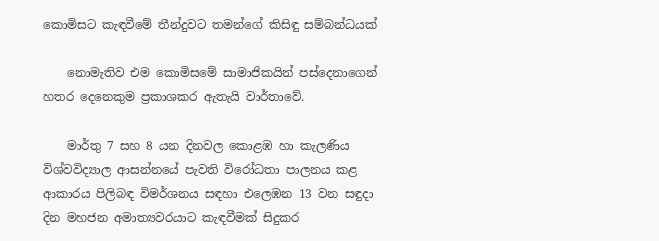කොමිසට කැඳවීමේ තීන්දුවට තමන්ගේ කිසිඳු සම්බන්ධයක්

    නොමැතිව එම කොමිසමේ සාමාජිකයින් පස්දෙනාගෙන් හතර දෙනෙකුම ප්‍රකාශකර ඇතැයි වාර්තාවේ.

    මාර්තු 7 සහ 8 යන දිනවල කොළඹ හා කැලණිය විශ්වවිද්‍යාල ආසන්නයේ පැවති විරෝධතා පාලනය කළ ආකාරය පිලිබඳ විමර්ශනය සඳහා එලෙඹන 13 වන සඳුදා දින මහජන අමාත්‍යවරයාට කැඳවීමක් සිදුකර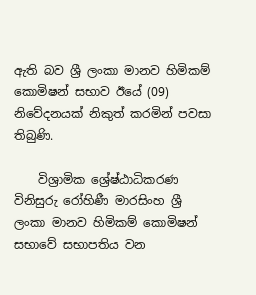ඇති බව ශ්‍රී ලංකා මානව හිමිකම් කොමිෂන් සභාව ඊයේ (09) නිවේදනයක් නිකුත් කරමින් පවසා තිබුණි.

    විශ්‍රාමික ශ්‍රේෂ්ඨාධිකරණ විනිසුරු රෝහිණී මාරසිංහ ශ්‍රී ලංකා මානව හිමිකම් කොමිෂන් සභාවේ සභාපතිය වන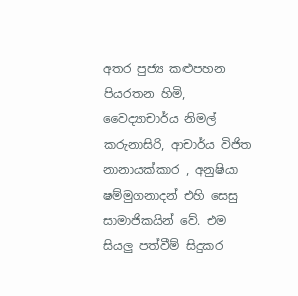අතර පුජ්‍ය කළුපහන පියරතන හිමි, වෛද්‍යාචාර්ය නිමල් කරුනාසිරි, ආචාර්ය විජිත නානායක්කාර , අනුෂියා ෂම්මුගනාදන් එහි සෙසු සාමාජිකයින් වේ. එම සියලු පත්වීම් සිදුකර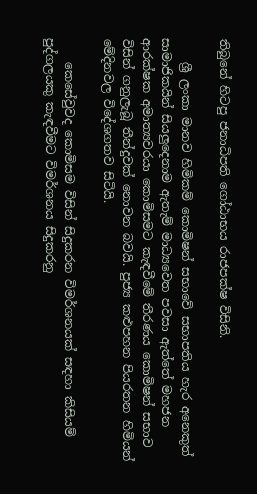තිබුනේ හිටපු ජනාධිපති ගෝඨාභය රාජපක්ෂ විසිනි.

    ශ්‍රී ලංකා මානව හිමිකම් කොමිෂන් සභාවේ සභාපතිය හැර අනෙකුත් සාමාජිකයින් සියලුදෙනාම ඇතැම් මාධ්‍යවෙත පවසා ඇත්තේ මහජන ආරක්ෂක අමාත්‍යවරයා කොමිසමට කැඳවීමේ තීරණය කොමිෂන් සභාව විසින් ගනුලැබූ තීන්දුවක් නොවන බවයි. පුජ්‍ය කළුපහන පියරතන හිමියන් මේදිනවල විදේශගතව සිටියි.

    කෙසේවුවද කොමිසම විසින් සිදුකරන විමර්ශනයක් සඳහා කිසියම් පුද්ගලයකු කැඳවීමට විමර්ශනය සිදුකරනු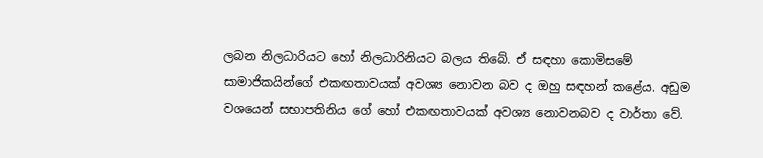ලබන නිලධාරියට හෝ නිලධාරිනියට බලය තිබේ. ඒ සඳහා කොමිසමේ සාමාජිකයින්ගේ එකඟතාවයක් අවශ්‍ය නොවන බව ද ඔහු සඳහන් කළේය. අඩුම වශයෙන් සභාපතිනිය ගේ හෝ එකඟතාවයක් අවශ්‍ය නොවනබව ද වාර්තා වේ.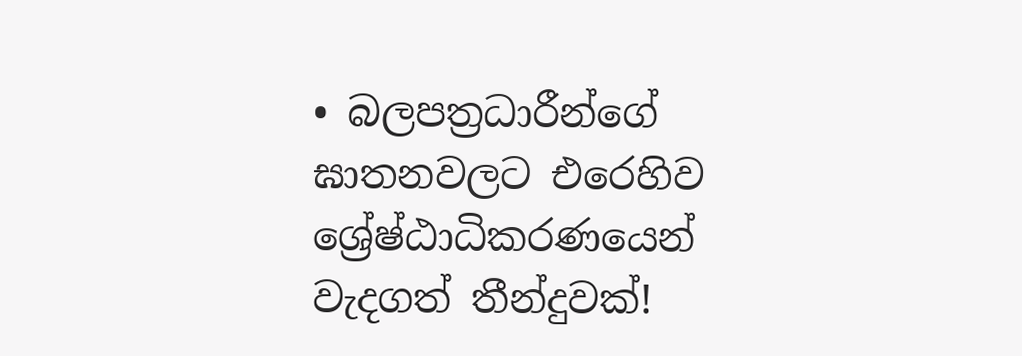• බලපත්‍රධාරීන්ගේ ඝාතනවලට එරෙහිව ශ්‍රේෂ්ඨාධිකරණයෙන් වැදගත් තීන්දුවක්!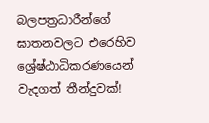බලපත්‍රධාරීන්ගේ ඝාතනවලට එරෙහිව ශ්‍රේෂ්ඨාධිකරණයෙන් වැදගත් තීන්දුවක්!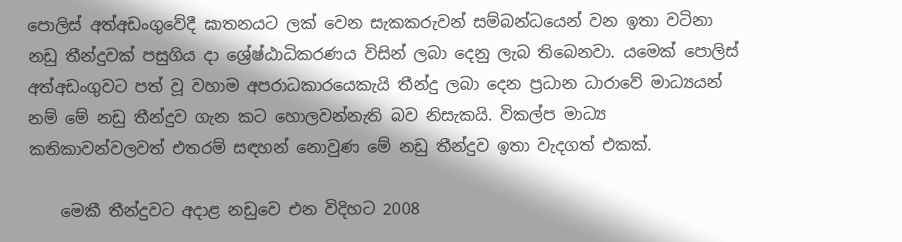පොලිස් අත්අඩංගුවේදී ඝාතනයට ලක් වෙන සැකකරුවන් සම්බන්ධයෙන් වන ඉතා වටිනා නඩු තීන්දුවක් පසුගිය දා ශ්‍රේෂ්ඨාධිකරණය විසින් ලබා දෙනු ලැබ තිබෙනවා. යමෙක් පොලිස් අත්අඩංගුවට පත් වූ වහාම අපරාධකාරයෙකැයි තීන්දු ලබා දෙන ප්‍රධාන ධාරාවේ මාධ්‍යයන් නම් මේ නඩු තීන්දුව ගැන කට හොලවන්නැති බව නිසැකයි. විකල්ප මාධ්‍ය කතිකාවන්වලවත් එතරම් සඳහන් නොවුණ මේ නඩු තීන්දුව ඉතා වැදගත් එකක්.

    මෙකී තීන්දුවට අදාළ නඩුවෙ එන විදිහට 2008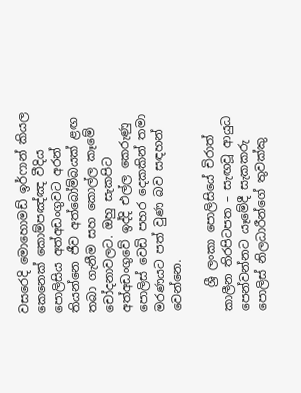වසරෙදි මොහොමඩ් ඉර්ෆාන් කියල කෙනෙක් කොම්පඤ්ඤ වීදිය පොලිසිය අත්අඩංගුවට අරන් තියන්නෙ ජීව අත්බෝම්බයක් ළඟ තබා ගැනීම සහ කොල්ල කෑමේ චෝදනාවලට. ඔහු සැකපිට අත්අඩංගුවේ ඉද්දි එල්ල කෙරුණු පොලිස් වෙඩි පහර දෙකකින් තමා මරණයට පත් වුණ බව සඳහන් වෙන්නෙ.

    ශ්‍රී ලංකා පොලිසියේ චිරාත් කාලීන තිරපිටපත – සැඟවූ ආයුධ පෙන්වන්නට යෑමේදී සැකකරු පොලිස් නිලධාරීන්ගේ තුවක්කු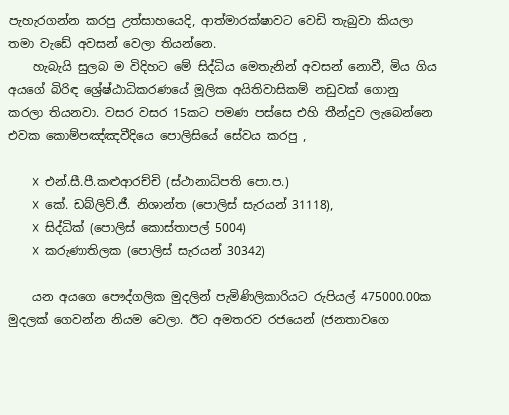පැහැරගන්න කරපු උත්සාහයෙදි, ආත්මාරක්ෂාවට වෙඩි තැබුවා කියලා තමා වැඩේ අවසන් වෙලා තියන්නෙ.
    හැබැයි සුලබ ම විදිහට මේ සිද්ධිය මෙතැනින් අවසන් නොවී, මිය ගිය අයගේ බිරිඳ ශ්‍රේෂ්ඨාධිකරණයේ මූලික අයිතිවාසිකම් නඩුවක් ගොනු කරලා තියනවා. වසර වසර 15කට පමණ පස්සෙ එහි තීන්දුව ලැබෙන්නෙ එවක කොම්පඤ්ඤවීදියෙ පොලිසියේ සේවය කරපු ,

    ❌ එන්.සී.පී.කළුආරච්චි (ස්ථානාධිපති පො.ප.)
    ❌ කේ. ඩබ්ලිව්.ජී. නිශාන්ත (පොලිස් සැරයන් 31118),
    ❌ සිද්ධික් (පොලිස් කොස්තාපල් 5004)
    ❌ කරුණාතිලක (පොලිස් සැරයන් 30342)

    යන අයගෙ පෞද්ගලික මුදලින් පැමිණිලිකාරියට රුපියල් 475000.00ක මුදලක් ගෙවන්න නියම වෙලා. ඊට අමතරව රජයෙන් (ජනතාවගෙ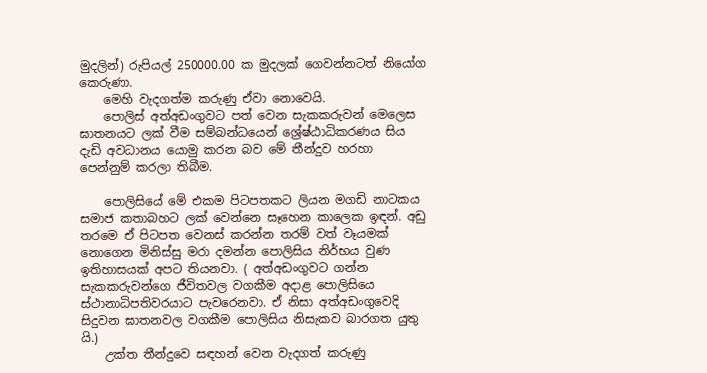මුදලින්) රුපියල් 250000.00 ක මුදලක් ගෙවන්නටත් නියෝග කෙරුණා.
    මෙහි වැදගත්ම කරුණු ඒවා නොවෙයි.
    පොලිස් අත්අඩංගුවට පත් වෙන සැකකරුවන් මෙලෙස ඝාතනයට ලක් වීම සම්බන්ධයෙන් ශ්‍රේෂ්ඨාධිකරණය සිය දැඩි අවධානය යොමු කරන බව මේ තීන්දුව හරහා පෙන්නුම් කරලා තිබීම.

    පොලිසියේ මේ එකම පිටපතකට ලියන මගඩි නාටකය සමාජ කතාබහට ලක් වෙන්නෙ සෑහෙන කාලෙක ඉඳන්. අඩු තරමෙ ඒ පිටපත වෙනස් කරන්න තරම් වත් වෑයමක් නොගෙන මිනිස්සු මරා දමන්න පොලිසිය නිර්භය වුණ ඉතිහාසයක් අපට තියනවා. ( අත්අඩංගුවට ගන්න සැකකරුවන්ගෙ ජීවිතවල වගකීම අදාළ පොලිසියෙ ස්ථානාධිපතිවරයාට පැවරෙනවා. ඒ නිසා අත්අඩංගුවෙදි සිදුවන ඝාතනවල වගකීම පොලිසිය නිසැකව බාරගත යුතු යි.)
    උක්ත තීන්දුවෙ සඳහන් වෙන වැදගත් කරුණු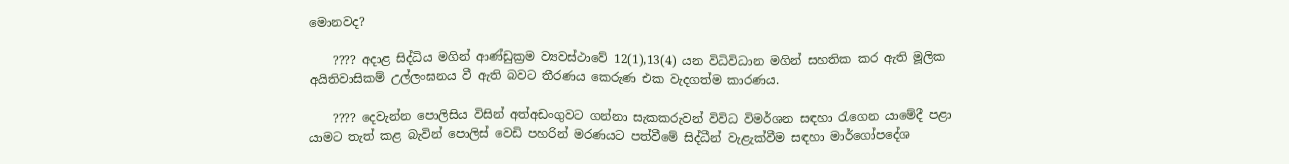මොනවද?

    ???? අදාළ සිද්ධිය මගින් ආණ්ඩුක්‍රම ව්‍යවස්ථාවේ 12(1),13(4) යන විධිවිධාන මගින් සහතික කර ඇති මූලික අයිතිවාසිකම් උල්ලංඝනය වී ඇති බවට තීරණය කෙරුණ එක වැදගත්ම කාරණය.

    ???? දෙවැන්න පොලිසිය විසින් අත්අඩංගුවට ගන්නා සැකකරුවන් විවිධ විමර්ශන සඳහා රැගෙන යාමේදී පළා යාමට තැත් කළ බැවින් පොලිස් වෙඩි පහරින් මරණයට පත්වීමේ සිද්ධීන් වැළැක්වීම සඳහා මාර්ගෝපදේශ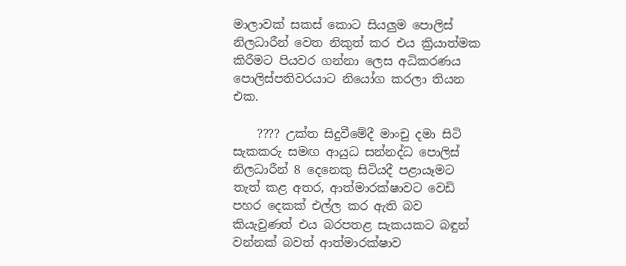මාලාවක් සකස් කොට සියලුම පොලිස් නිලධාරීන් වෙත නිකුත් කර එය ක්‍රියාත්මක කිරීමට පියවර ගන්නා ලෙස අධිකරණය පොලිස්පතිවරයාට නියෝග කරලා තියන එක.

    ???? උක්ත සිදුවීමේදී මාංචු දමා සිටි සැකකරු සමඟ ආයුධ සන්නද්ධ පොලිස් නිලධාරීන් 8 දෙනෙකු සිටියදී පළායෑමට තැත් කළ අතර, ආත්මාරක්ෂාවට වෙඩි පහර දෙකක් එල්ල කර ඇති බව කියැවුණත් එය බරපතළ සැකයකට බඳුන් වන්නක් බවත් ආත්මාරක්ෂාව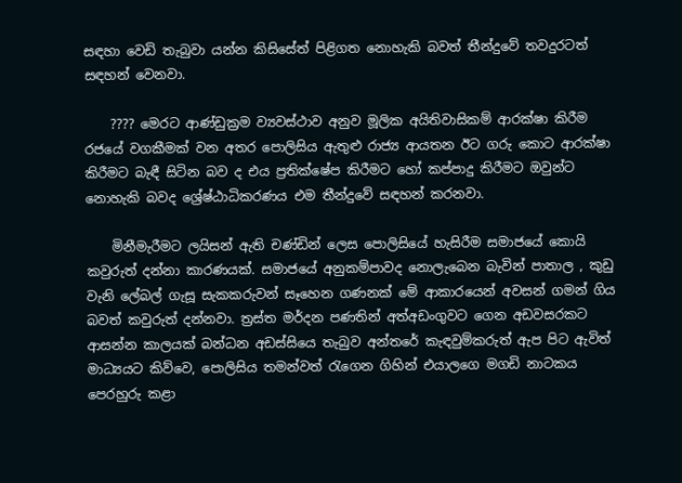සඳහා වෙඩි තැබුවා යන්න කිසිසේත් පිළිගත නොහැකි බවත් තීන්දුවේ තවදුරටත් සඳහන් වෙනවා.

    ???? මෙරට ආණ්ඩුක්‍රම ව්‍යවස්ථාව අනුව මූලික අයිතිවාසිකම් ආරක්ෂා කිරීම රජයේ වගකීමක් වන අතර පොලිසිය ඇතුළු රාජ්‍ය ආයතන ඊට ගරු කොට ආරක්ෂා කිරීමට බැඳී සිටින බව ද එය ප්‍රතික්ෂේප කිරීමට හෝ කප්පාදු කිරීමට ඔවුන්ට නොහැකි බවද ශ්‍රේෂ්ඨාධිකරණය එම තීන්දුවේ සඳහන් කරනවා.

    මිනීමැරීමට ලයිසන් ඇති චණ්ඩින් ලෙස පොලිසියේ හැසිරීම සමාජයේ කොයි කවුරුත් දන්නා කාරණයක්. සමාජයේ අනුකම්පාවද නොලැබෙන බැවින් පාතාල , කුඩු වැනි ලේබල් ගැසූ සැකකරුවන් සෑහෙන ගණනක් මේ ආකාරයෙන් අවසන් ගමන් ගිය බවත් කවුරුත් දන්නවා. ත්‍රස්ත මර්දන පණතින් අත්අඩංගුවට ගෙන අඩවසරකට ආසන්න කාලයක් බන්ධන අඩස්සියෙ තැබුව අන්තරේ කැඳවුම්කරුත් ඇප පිට ඇවිත් මාධ්‍යයට කිව්වෙ, පොලිසිය තමන්වත් රැගෙන ගිහින් එයාලගෙ මගඩි නාටකය පෙරහුරු කළා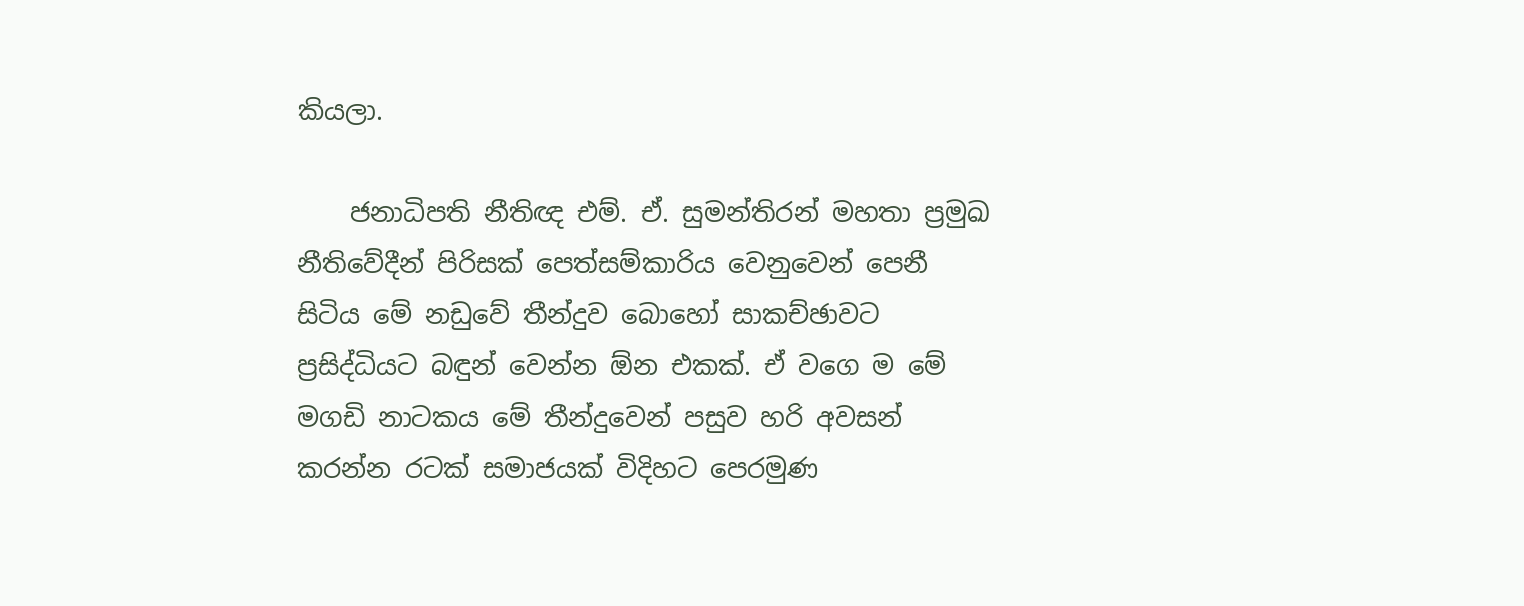කියලා.

    ජනාධිපති නීතිඥ එම්. ඒ. සුමන්තිරන් මහතා ප්‍රමුඛ නීතිවේදීන් පිරිසක් පෙත්සම්කාරිය වෙනුවෙන් පෙනී සිටිය මේ නඩුවේ තීන්දුව බොහෝ සාකච්ඡාවට ප්‍රසිද්ධියට බඳුන් වෙන්න ඕන එකක්. ඒ වගෙ ම මේ මගඩි නාටකය මේ තීන්දුවෙන් පසුව හරි අවසන් කරන්න රටක් සමාජයක් විදිහට පෙරමුණ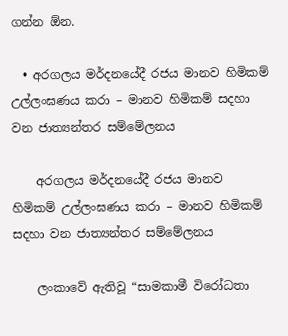ගන්න ඕන.

  • අරගලය මර්දනයේදී රජය මානව හිමිකම් උල්ලංඝණය කරා – මානව හිමිකම් සදහා වන ජාත්‍යන්තර සම්මේලනය

    අරගලය මර්දනයේදී රජය මානව හිමිකම් උල්ලංඝණය කරා – මානව හිමිකම් සදහා වන ජාත්‍යන්තර සම්මේලනය

    ලංකාවේ ඇතිවූ “සාමකාමී විරෝධතා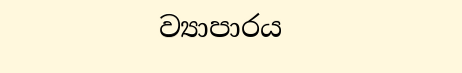ව්‍යාපාරය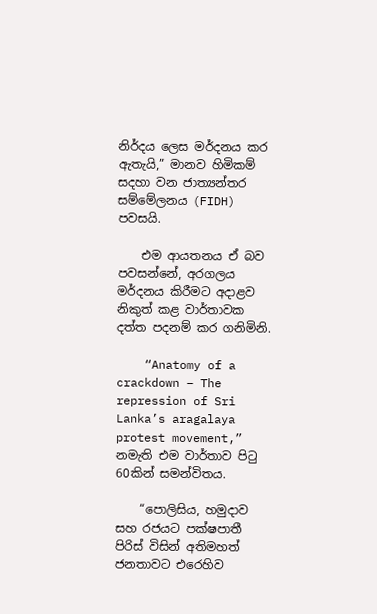නිර්දය ලෙස මර්දනය කර ඇතැයි,” මානව හිමිකම් සදහා වන ජාත්‍යන්තර සම්මේලනය (FIDH) පවසයි.

    එම ආයතනය ඒ බව පවසන්නේ, අරගලය මර්දනය කිරීමට අදාළව නිකුත් කළ වාර්තාවක දත්ත පදනම් කර ගනිමිනි.

    “Anatomy of a crackdown – The repression of Sri Lanka’s aragalaya protest movement,” නමැති එම වාර්තාව පිටු 60කින් සමන්විතය.

    “පොලිසිය, හමුදාව සහ රජයට පක්ෂපාතී පිරිස් විසින් අතිමහත් ජනතාවට එරෙහිව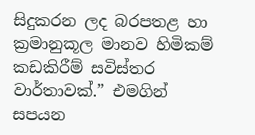සිදුකරන ලද බරපතළ හා ක්‍රමානුකූල මානව හිමිකම් කඩකිරීම් සවිස්තර වාර්තාවක්.” එමගින් සපයන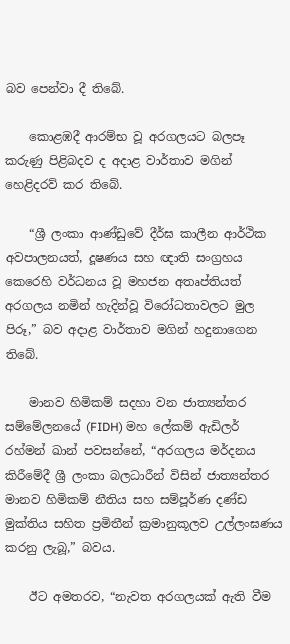බව පෙන්වා දී තිබේ.

    කොළඹදී ආරම්භ වූ අරගලයට බලපෑ කරුණු පිළිබදව ද අදාළ වාර්තාව මගින් හෙළිදරව් කර තිබේ.

    “ශ්‍රී ලංකා ආණ්ඩුවේ දීර්ඝ කාලීන ආර්ථික අවපාලනයත්, දූෂණය සහ ඥාති සංග්‍රහය කෙරෙහි වර්ධනය වූ මහජන අතෘප්තියත් අරගලය නමින් හැදින්වූ විරෝධතාවලට මුල පිරූ,” බව අදාළ වාර්තාව මගින් හදුනාගෙන තිබේ.

    මානව හිමිකම් සදහා වන ජාත්‍යන්තර සම්මේලනයේ (FIDH) මහ ලේකම් ඇඩිලර් රහ්මන් ඛාන් පවසන්නේ, “අරගලය මර්දනය කිරීමේදී ශ්‍රී ලංකා බලධාරීන් විසින් ජාත්‍යන්තර මානව හිමිකම් නීතිය සහ සම්පූර්ණ දණ්ඩ මුක්තිය සහිත ප්‍රමිතීන් ක්‍රමානුකූලව උල්ලංඝණය කරනු ලැබූ,” බවය.

    ඊට අමතරව, “නැවත අරගලයක් ඇති වීම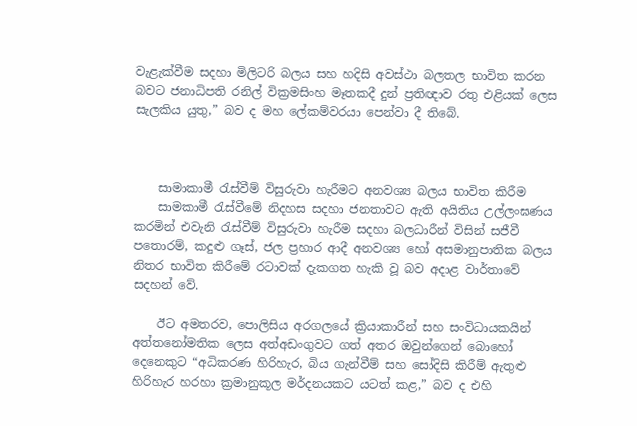වැළැක්වීම සදහා මිලිටරි බලය සහ හදිසි අවස්ථා බලතල භාවිත කරන බවට ජනාධිපති රනිල් වික්‍රමසිංහ මෑතකදී දුන් ප්‍රතිඥාව රතු එළියක් ලෙස සැලකිය යුතු,” බව ද මහ ලේකම්වරයා පෙන්වා දී තිබේ.



    සාමාකාමී රැස්වීම් විසුරුවා හැරීමට අනවශ්‍ය බලය භාවිත කිරීම
    සාමකාමී රැස්වීමේ නිදහස සදහා ජනතාවට ඇති අයිතිය උල්ලංඝණය කරමින් එවැනි රැස්වීම් විසුරුවා හැරීම සදහා බලධාරීන් විසින් සජීවී පතොරම්, කදුළු ගෑස්, ජල ප්‍රහාර ආදී අනවශ්‍ය හෝ අසමානුපාතික බලය නිතර භාවිත කිරීමේ රටාවක් දැකගත හැකි වූ බව අදාළ වාර්තාවේ සදහන් වේ.

    ඊට අමතරව, පොලිසිය අරගලයේ ක්‍රියාකාරීන් සහ සංවිධායකයින් අත්තනෝමතික ලෙස අත්අඩංගුවට ගත් අතර ඔවුන්ගෙන් බොහෝ දෙනෙකුට “අධිකරණ හිරිහැර, බිය ගැන්වීම් සහ සෝදිසි කිරීම් ඇතුළු හිරිහැර හරහා ක්‍රමානුකූල මර්දනයකට යටත් කළ,” බව ද එහි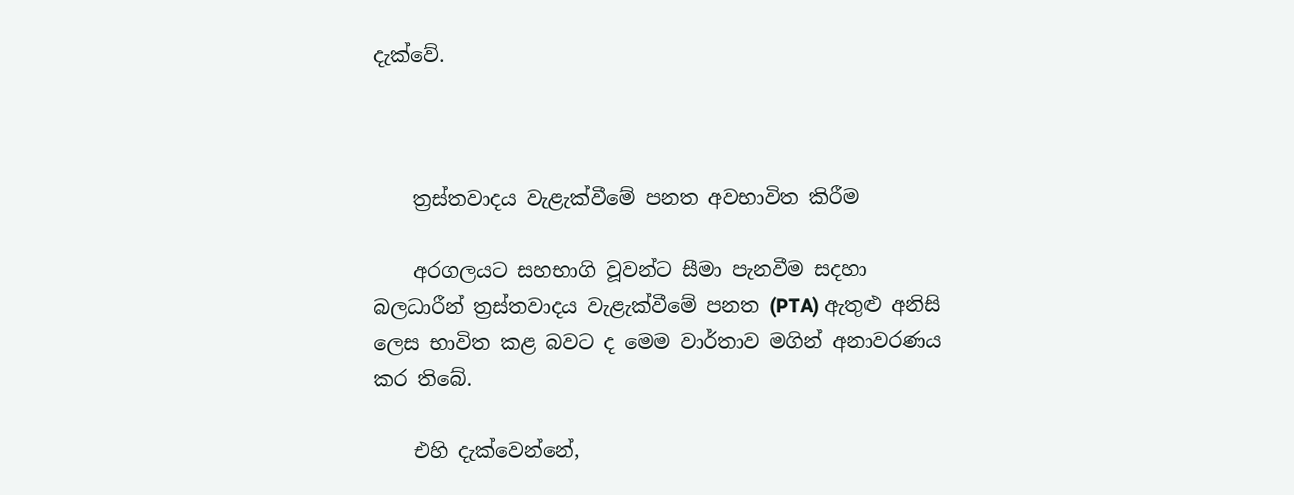දැක්වේ.



    ත්‍රස්තවාදය වැළැක්වීමේ පනත අවභාවිත කිරීම

    අරගලයට සහභාගි වූවන්ට සීමා පැනවීම සදහා බලධාරීන් ත්‍රස්තවාදය වැළැක්වීමේ පනත (PTA) ඇතුළු අනිසි ලෙස භාවිත කළ බවට ද මෙම වාර්තාව මගින් අනාවරණය කර තිබේ.

    එහි දැක්වෙන්නේ,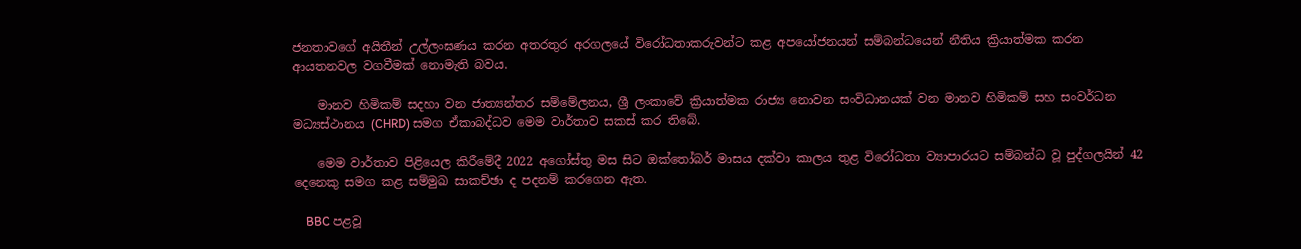ජනතාවගේ අයිතීන් උල්ලංඝණය කරන අතරතුර අරගලයේ විරෝධතාකරුවන්ට කළ අපයෝජනයන් සම්බන්ධයෙන් නීතිය ක්‍රියාත්මක කරන ආයතනවල වගවීමක් නොමැති බවය.

    මානව හිමිකම් සදහා වන ජාත්‍යන්තර සම්මේලනය, ශ්‍රී ලංකාවේ ක්‍රියාත්මක රාජ්‍ය නොවන සංවිධානයක් වන මානව හිමිකම් සහ සංවර්ධන මධ්‍යස්ථානය (CHRD) සමග ඒකාබද්ධව මෙම වාර්තාව සකස් කර තිබේ.

    මෙම වාර්තාව පිළියෙල කිරීමේදී 2022 අගෝස්තු මස සිට ඔක්තෝබර් මාසය දක්වා කාලය තුළ විරෝධතා ව්‍යාපාරයට සම්බන්ධ වූ පුද්ගලයින් 42 දෙනෙකු සමග කළ සම්මුඛ සාකච්ඡා ද පදනම් කරගෙන ඇත.

    BBC පළවූ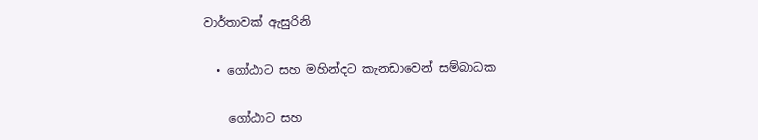වාර්තාවක් ඇසුරිනි

  • ගෝඨාට සහ මහින්දට කැනඩාවෙන් සම්බාධක

    ගෝඨාට සහ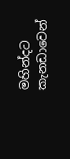මහින්දට කැනඩාවෙන්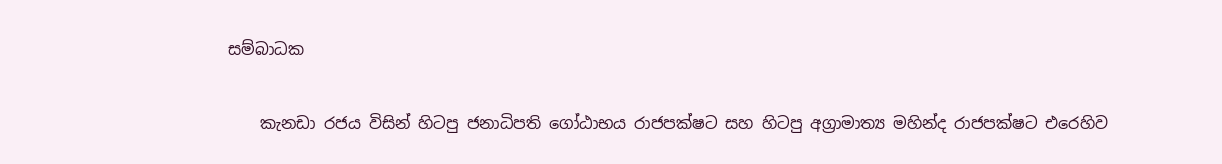සම්බාධක

    කැනඩා රජය විසින් හිටපු ජනාධිපති ගෝඨාභය රාජපක්ෂට සහ හිටපු අග්‍රාමාත්‍ය මහින්ද රාජපක්ෂට එරෙහිව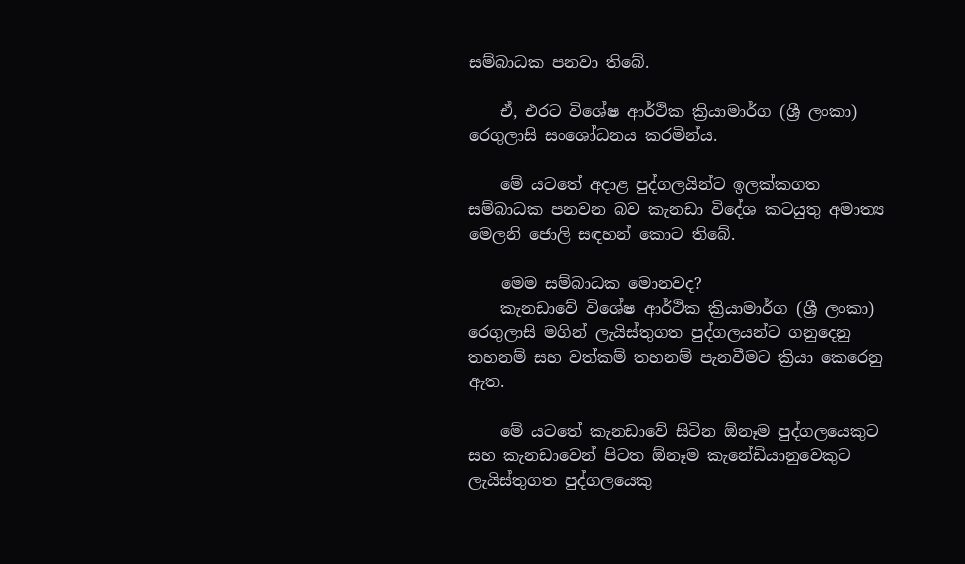සම්බාධක පනවා තිබේ.

    ඒ, එරට විශේෂ ආර්ථික ක්‍රියාමාර්ග (ශ්‍රී ලංකා) රෙගුලාසි සංශෝධනය කරමින්ය.

    මේ යටතේ අදාළ පුද්ගලයින්ට ඉලක්කගත සම්බාධක පනවන බව කැනඩා විදේශ කටයුතු අමාත්‍ය මෙලනි ජොලි සඳහන් කොට තිබේ.

    මෙම සම්බාධක මොනවද?
    කැනඩාවේ විශේෂ ආර්ථික ක්‍රියාමාර්ග (ශ්‍රී ලංකා) රෙගුලාසි මගින් ලැයිස්තුගත පුද්ගලයන්ට ගනුදෙනු තහනම් සහ වත්කම් තහනම් පැනවීමට ක්‍රියා කෙරෙනු ඇත.

    මේ යටතේ කැනඩාවේ සිටින ඕනෑම පුද්ගලයෙකුට සහ කැනඩාවෙන් පිටත ඕනෑම කැනේඩියානුවෙකුට ලැයිස්තුගත පුද්ගලයෙකු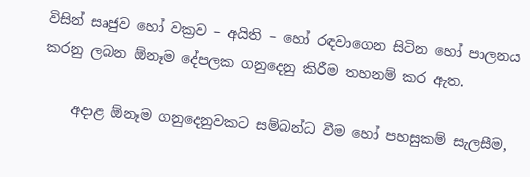විසින් සෘජුව හෝ වක්‍රව – අයිති – හෝ රඳවාගෙන සිටින හෝ පාලනය කරනු ලබන ඕනෑම දේපලක ගනුදෙනු කිරීම තහනම් කර ඇත.

    අදාළ ඕනෑම ගනුදෙනුවකට සම්බන්ධ වීම හෝ පහසුකම් සැලසීම,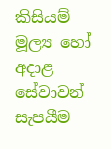කිසියම් මූල්‍ය හෝ අදාළ සේවාවන් සැපයීම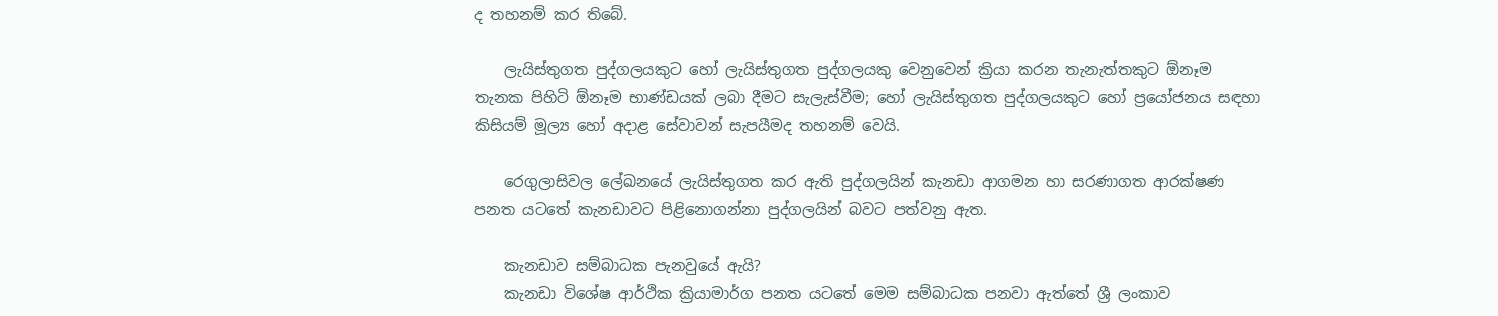ද තහනම් කර තිබේ.

    ලැයිස්තුගත පුද්ගලයකුට හෝ ලැයිස්තුගත පුද්ගලයකු වෙනුවෙන් ක්‍රියා කරන තැනැත්තකුට ඕනෑම තැනක පිහිටි ඕනෑම භාණ්ඩයක් ලබා දීමට සැලැස්වීම; හෝ ලැයිස්තුගත පුද්ගලයකුට හෝ ප්‍රයෝජනය සඳහා කිසියම් මූල්‍ය හෝ අදාළ සේවාවන් සැපයීමද තහනම් වෙයි.

    රෙගුලාසිවල ලේඛනයේ ලැයිස්තුගත කර ඇති පුද්ගලයින් කැනඩා ආගමන හා සරණාගත ආරක්ෂණ පනත යටතේ කැනඩාවට පිළිනොගන්නා පුද්ගලයින් බවට පත්වනු ඇත.

    කැනඩාව සම්බාධක පැනවුයේ ඇයි?
    කැනඩා විශේෂ ආර්ථික ක්‍රියාමාර්ග පනත යටතේ මෙම සම්බාධක පනවා ඇත්තේ ශ්‍රී ලංකාව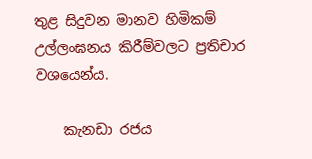තුළ සිදුවන මානව හිමිකම් උල්ලංඝනය කිරීම්වලට ප්‍රතිචාර වශයෙන්ය.

    කැනඩා රජය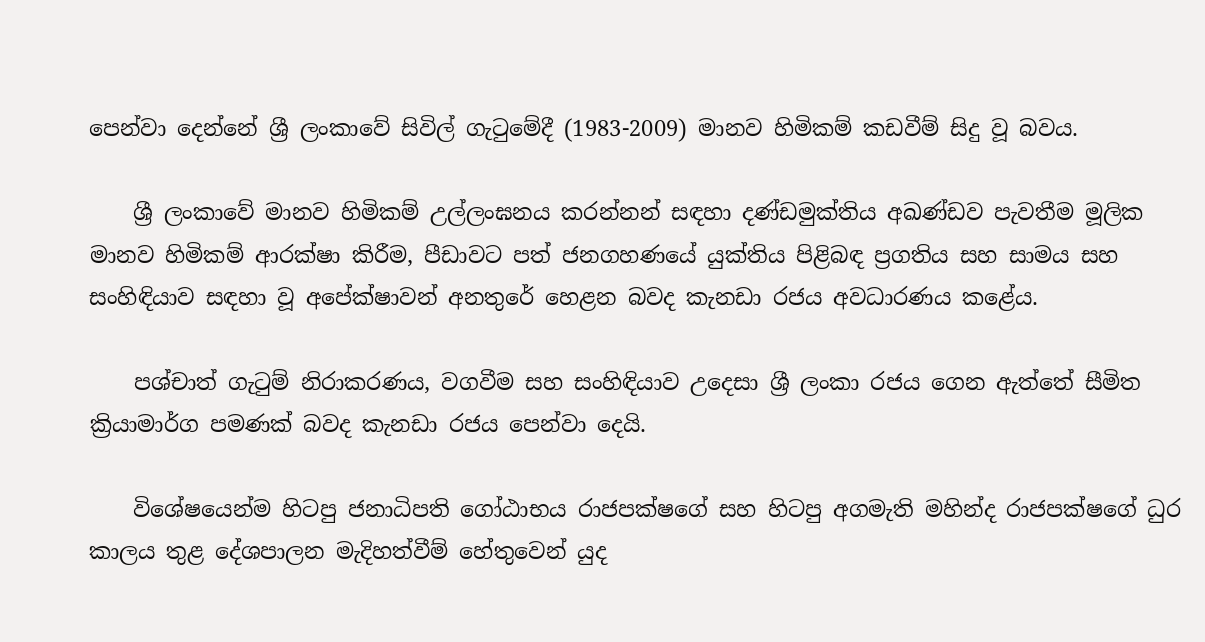පෙන්වා දෙන්නේ ශ්‍රී ලංකාවේ සිවිල් ගැටුමේදී (1983-2009) මානව හිමිකම් කඩවීම් සිදු වූ බවය.

    ශ්‍රී ලංකාවේ මානව හිමිකම් උල්ලංඝනය කරන්නන් සඳහා දණ්ඩමුක්තිය අඛණ්ඩව පැවතීම මූලික මානව හිමිකම් ආරක්ෂා කිරීම, පීඩාවට පත් ජනගහණයේ යුක්තිය පිළිබඳ ප්‍රගතිය සහ සාමය සහ සංහිඳියාව සඳහා වූ අපේක්ෂාවන් අනතුරේ හෙළන බවද කැනඩා රජය අවධාරණය කළේය.

    පශ්චාත් ගැටුම් නිරාකරණය, වගවීම සහ සංහිඳියාව උදෙසා ශ්‍රී ලංකා රජය ගෙන ඇත්තේ සීමිත ක්‍රියාමාර්ග පමණක් බවද කැනඩා රජය පෙන්වා දෙයි.

    විශේෂයෙන්ම හිටපු ජනාධිපති ගෝඨාභය රාජපක්ෂගේ සහ හිටපු අගමැති මහින්ද රාජපක්ෂගේ ධුර කාලය තුළ දේශපාලන මැදිහත්වීම් හේතුවෙන් යුද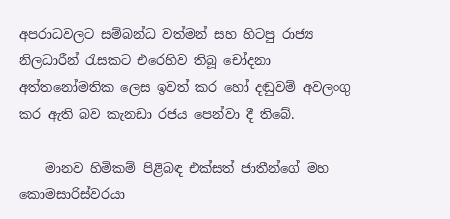අපරාධවලට සම්බන්ධ වත්මන් සහ හිටපු රාජ්‍ය නිලධාරීන් රැසකට එරෙහිව තිබූ චෝදනා අත්තනෝමතික ලෙස ඉවත් කර හෝ දඬුවම් අවලංගු කර ඇති බව කැනඩා රජය පෙන්වා දී තිබේ.

    මානව හිමිකම් පිළිබඳ එක්සත් ජාතීන්ගේ මහ කොමසාරිස්වරයා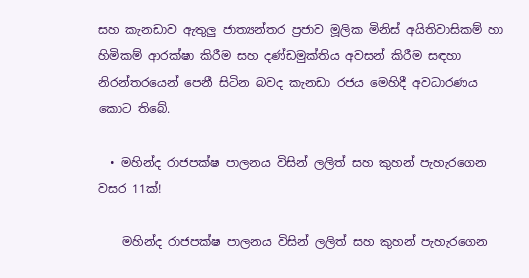සහ කැනඩාව ඇතුලු ජාත්‍යන්තර ප්‍රජාව මූලික මිනිස් අයිතිවාසිකම් හා හිමිකම් ආරක්ෂා කිරීම සහ දණ්ඩමුක්තිය අවසන් කිරීම සඳහා නිරන්තරයෙන් පෙනී සිටින බවද කැනඩා රජය මෙහිදී අවධාරණය කොට තිබේ.

  • මහින්ද රාජපක්ෂ පාලනය විසින් ලලිත් සහ කුහන් පැහැරගෙන වසර 11ක්!

    මහින්ද රාජපක්ෂ පාලනය විසින් ලලිත් සහ කුහන් පැහැරගෙන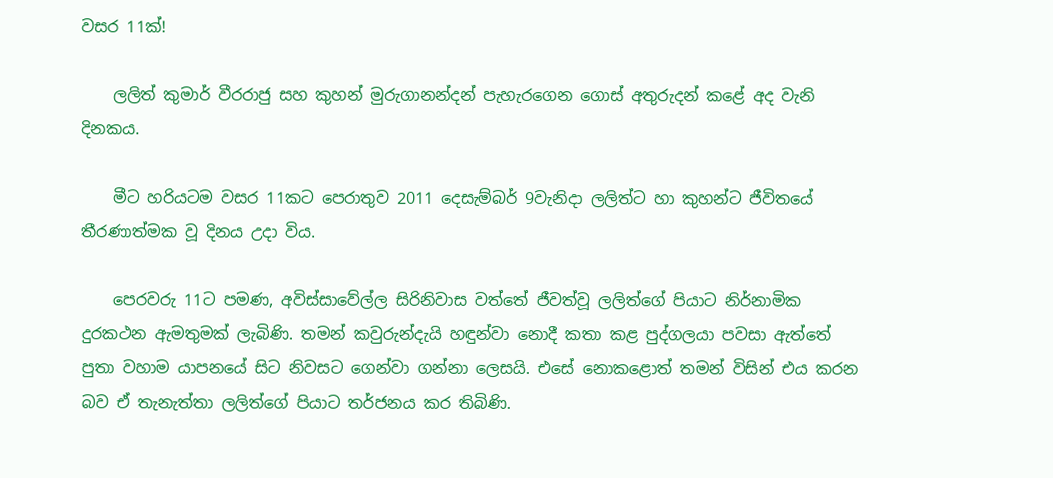වසර 11ක්!

    ලලිත් කුමාර් වීරරාජු සහ කුහන් මුරුගානන්දන් පැහැරගෙන ගොස් අතුරුදන් කළේ අද වැනි දිනකය.

    මීට හරියටම වසර 11කට පෙරාතුව 2011 දෙසැම්බර් 9වැනිදා ලලිත්ට හා කුහන්ට ජීවිතයේ තීරණාත්මක වූ දිනය උදා විය.

    පෙරවරු 11ට පමණ, අවිස්සාවේල්ල සිරිනිවාස වත්තේ ජීවත්වූ ලලිත්ගේ පියාට නිර්නාමික දුරකථන ඇමතුමක් ලැබිණි. තමන් කවුරුන්දැයි හඳුන්වා නොදී කතා කළ පුද්ගලයා පවසා ඇත්තේ පුතා වහාම යාපනයේ සිට නිවසට ගෙන්වා ගන්නා ලෙසයි. එසේ නොකළොත් තමන් විසින් එය කරන බව ඒ තැනැත්තා ලලිත්ගේ පියාට තර්ජනය කර තිබිණි.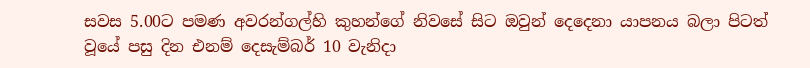සවස 5.00ට පමණ අවරන්ගල්හි කුහන්ගේ නිවසේ සිට ඔවුන් දෙදෙනා යාපනය බලා පිටත් වූයේ පසු දින එනම් දෙසැම්බර් 10 වැනිදා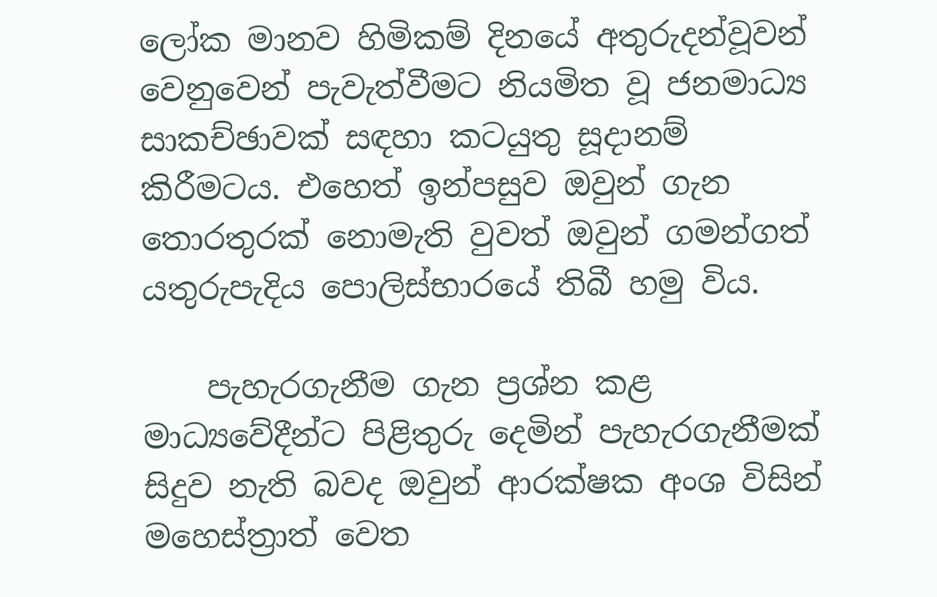ලෝක මානව හිමිකම් දිනයේ අතුරුදන්වූවන් වෙනුවෙන් පැවැත්වීමට නියමිත වූ ජනමාධ්‍ය සාකච්ඡාවක් සඳහා කටයුතු සූදානම් කිරීමටය. එහෙත් ඉන්පසුව ඔවුන් ගැන තොරතුරක් නොමැති වුවත් ඔවුන් ගමන්ගත් යතුරුපැදිය පොලිස්භාරයේ තිබී හමු විය.

    පැහැරගැනීම ගැන ප්‍රශ්න කළ මාධ්‍යවේදීන්ට පිළිතුරු දෙමින් පැහැරගැනීමක් සිදුව නැති බවද ඔවුන් ආරක්ෂක අංශ විසින් මහෙස්ත්‍රාත් වෙත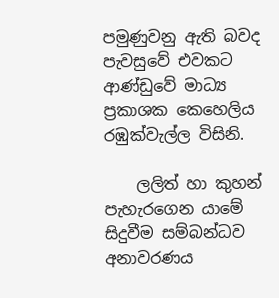පමුණුවනු ඇති බවද පැවසුවේ එවකට ආණ්ඩුවේ මාධ්‍ය ප්‍රකාශක කෙහෙලිය රඹුක්වැල්ල විසිනි.

    ලලිත් හා කුහන් පැහැරගෙන යාමේ සිදුවීම සම්බන්ධව අනාවරණය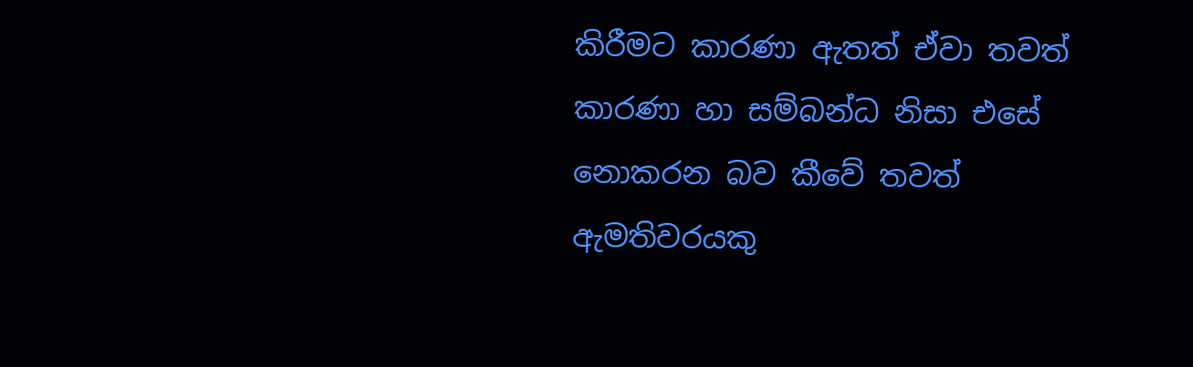කිරීමට කාරණා ඇතත් ඒවා තවත් කාරණා හා සම්බන්ධ නිසා එසේ නොකරන බව කීවේ තවත් ඇමතිවරයකු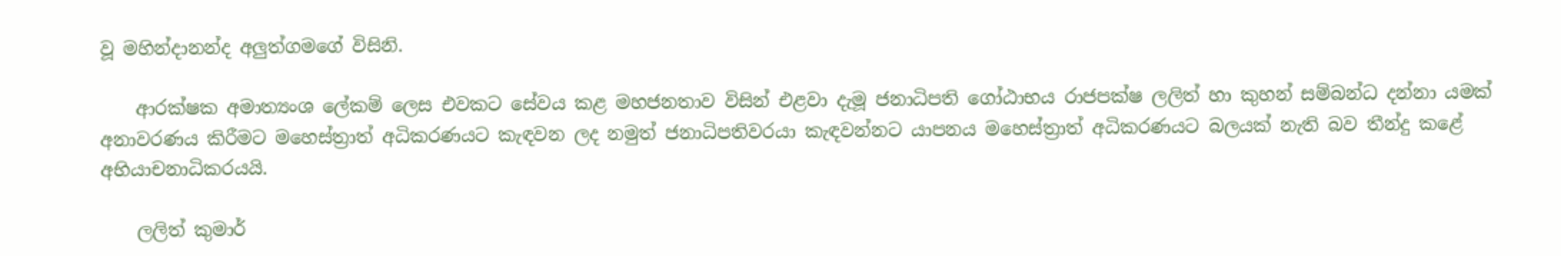වූ මහින්දානන්ද අලුත්ගමගේ විසිනි.

    ආරක්ෂක අමාත්‍යංශ ලේකම් ලෙස එවකට සේවය කළ මහජනතාව විසින් එළවා දැමූ ජනාධිපති ගෝඨාභය රාජපක්ෂ ලලිත් හා කුහන් සම්බන්ධ දන්නා යමක් අනාවරණය කිරීමට මහෙස්ත්‍රාත් අධිකරණයට කැඳවන ලද නමුත් ජනාධිපතිවරයා කැඳවන්නට යාපනය මහෙස්ත්‍රාත් අධිකරණයට බලයක් නැති බව තීන්දු කළේ අභියාචනාධිකරයයි.

    ලලිත් කුමාර්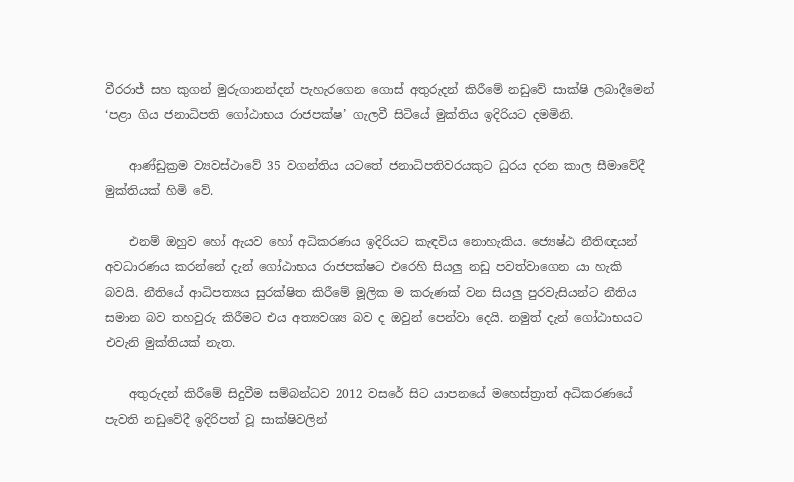වීරරාජ් සහ කුගන් මුරුගානන්දන් පැහැරගෙන ගොස් අතුරුදන් කිරීමේ නඩුවේ සාක්ෂි ලබාදීමෙන් ‘පළා ගිය ජනාධිපති ගෝඨාභය රාජපක්ෂ’ ගැලවී සිටියේ මුක්තිය ඉදිරියට දමමිනි.

    ආණ්ඩුක්‍රම ව්‍යවස්ථාවේ 35 වගන්තිය යටතේ ජනාධිපතිවරයකුට ධුරය දරන කාල සීමාවේදී මුක්තියක් හිමි වේ.

    එනම් ඔහුව හෝ ඇයව හෝ අධිකරණය ඉදිරියට කැඳවිය නොහැකිය. ජ්‍යෙෂ්ඨ නීතිඥයන් අවධාරණය කරන්නේ දැන් ගෝඨාභය රාජපක්ෂට එරෙහි සියලු නඩු පවත්වාගෙන යා හැකි බවයි. නීතියේ ආධිපත්‍යය සුරක්ෂිත කිරීමේ මූලික ම කරුණක් වන සියලු පුරවැසියන්ට නීතිය සමාන බව තහවුරු කිරීමට එය අත්‍යවශ්‍ය බව ද ඔවුන් පෙන්වා දෙයි. නමුත් දැන් ගෝඨාභයට එවැනි මුක්තියක් නැත.

    අතුරුදන් කිරීමේ සිදුවීම සම්බන්ධව 2012 වසරේ සිට යාපනයේ මහෙස්ත්‍රාත් අධිකරණයේ පැවති නඩුවේදී ඉදිරිපත් වූ සාක්ෂිවලින්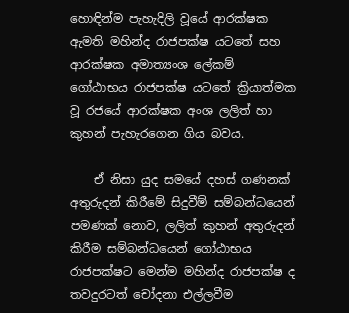හොඳින්ම පැහැදිලි වූයේ ආරක්ෂක ඇමති මහින්ද රාජපක්ෂ යටතේ සහ ආරක්ෂක අමාත්‍යංශ ලේකම් ගෝඨාභය රාජපක්ෂ යටතේ ක්‍රියාත්මක වූ රජයේ ආරක්ෂක අංශ ලලිත් හා කුහන් පැහැරගෙන ගිය බවය.

    ඒ නිසා යුද සමයේ දහස් ගණනක් අතුරුදන් කිරීමේ සිදුවීම් සම්බන්ධයෙන් පමණක් නොව, ලලිත් කුහන් අතුරුදන් කිරීම සම්බන්ධයෙන් ගෝඨාභය රාජපක්ෂට මෙන්ම මහින්ද රාජපක්ෂ ද තවදුරටත් චෝදනා එල්ලවීම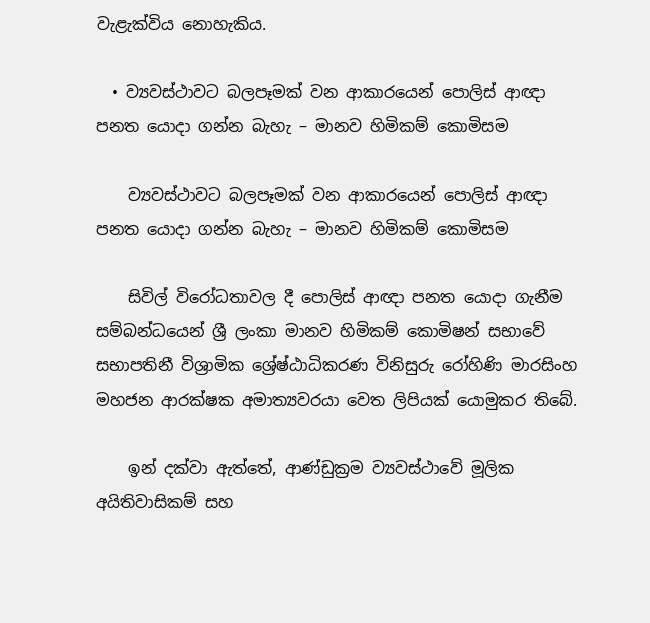වැළැක්විය නොහැකිය.

  • ව්‍යවස්ථාවට බලපෑමක් වන ආකාරයෙන් පොලිස් ආඥා පනත යොදා ගන්න බැහැ – මානව හිමිකම් කොමිසම

    ව්‍යවස්ථාවට බලපෑමක් වන ආකාරයෙන් පොලිස් ආඥා පනත යොදා ගන්න බැහැ – මානව හිමිකම් කොමිසම

    සිවිල් විරෝධතාවල දී පොලිස් ආඥා පනත යොදා ගැනීම සම්බන්ධයෙන් ශ්‍රී ලංකා මානව හිමිකම් කොමිෂන් සභාවේ සභාපතිනී විශ්‍රාමික ශ්‍රේෂ්ඨාධිකරණ විනිසුරු රෝහිණි මාරසිංහ මහජන ආරක්ෂක අමාත්‍යවරයා වෙත ලිපියක් යොමුකර තිබේ.

    ඉන් දක්වා ඇත්තේ, ආණ්ඩුක්‍රම ව්‍යවස්ථාවේ මූලික අයිතිවාසිකම් සහ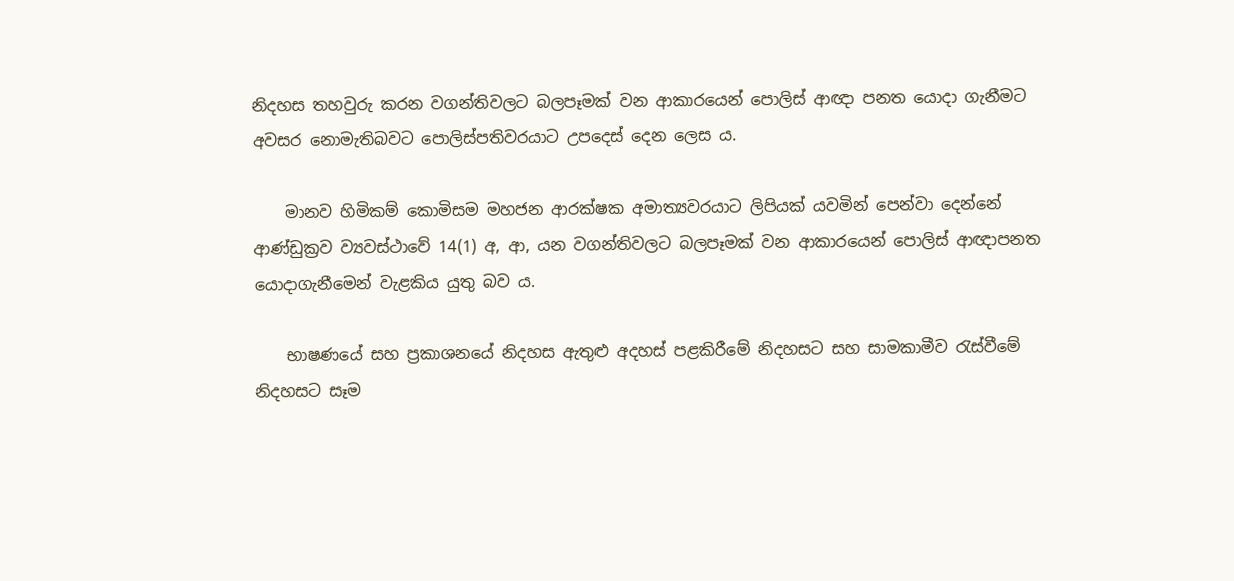නිදහස තහවුරු කරන වගන්තිවලට බලපෑමක් වන ආකාරයෙන් පොලිස් ආඥා පනත යොදා ගැනීමට අවසර නොමැතිබවට පොලිස්පතිවරයාට උපදෙස් දෙන ලෙස ය.

    මානව හිමිකම් කොමිසම මහජන ආරක්ෂක අමාත්‍යවරයාට ලිපියක් යවමින් පෙන්වා දෙන්නේ ආණ්ඩුක්‍රව ව්‍යවස්ථාවේ 14(1) අ, ආ, යන වගන්තිවලට බලපෑමක් වන ආකාරයෙන් පොලිස් ආඥාපනත යොදාගැනීමෙන් වැළකිය යුතු බව ය.

    භාෂණයේ සහ ප්‍රකාශනයේ නිදහස ඇතුළු අදහස් පළකිරීමේ නිදහසට සහ සාමකාමීව රැස්වීමේ නිදහසට සෑම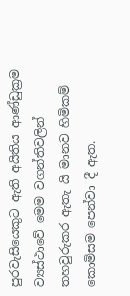පුරවැසියෙකුට ඇති අයිතිය ආණ්ඩුක්‍රම ව්‍යස්ථාවේ මෙම වගන්තිවලින් තහවුරුකර ඇතැ යි මානව හිමිකම් කොමිසම පෙන්වා දී ඇත.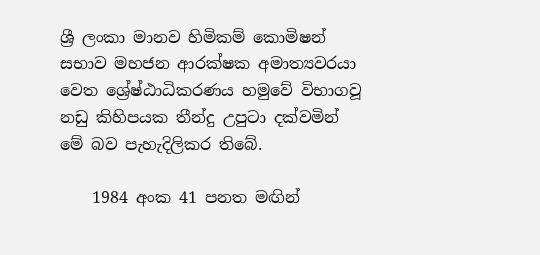ශ්‍රී ලංකා මානව හිමිකම් කොමිෂන් සභාව මහජන ආරක්ෂක අමාත්‍යවරයා වෙත ශ්‍රේෂ්ඨාධිකරණය හමුවේ විභාගවූ නඩු කිහිපයක තීන්දු උපුටා දක්වමින් මේ බව පැහැදිලිකර තිබේ.

    1984 අංක 41 පනත මඟින්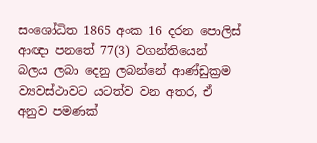සංශෝධිත 1865 අංක 16 දරන පොලිස් ආඥා පනතේ 77(3) වගන්තියෙන් බලය ලබා දෙනු ලබන්නේ ආණ්ඩුක්‍රම ව්‍යවස්ථාවට යටත්ව වන අතර, ඒ අනුව පමණක්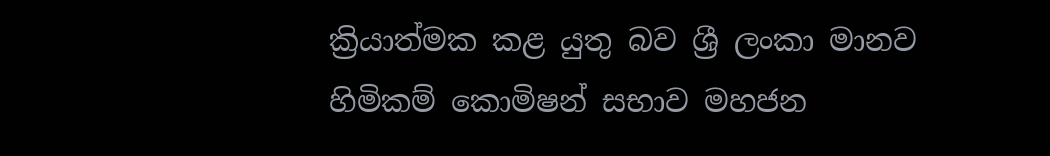ක්‍රියාත්මක කළ යුතු බව ශ්‍රී ලංකා මානව හිමිකම් කොමිෂන් සභාව මහජන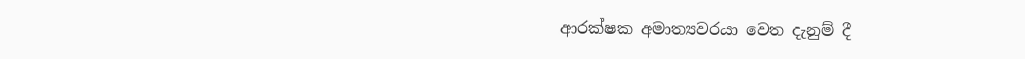ආරක්ෂක අමාත්‍යවරයා වෙත දැනුම් දී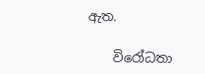ඇත.

    විරෝධතා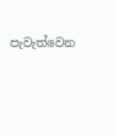පැවැත්වෙන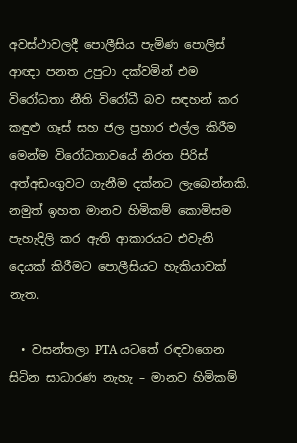අවස්ථාවලදී පොලීසිය පැමිණ පොලිස් ආඥා පනත උපුටා දක්වමින් එම විරෝධතා නීති විරෝධී බව සඳහන් කර කඳුළු ගෑස් සහ ජල ප්‍රහාර එල්ල කිරීම මෙන්ම විරෝධතාවයේ නිරත පිරිස් අත්අඩංගුවට ගැනීම දක්නට ලැබෙන්නකි. නමුත් ඉහත මානව හිමිකම් කොමිසම පැහැදිලි කර ඇති ආකාරයට එවැනි දෙයක් කිරීමට පොලීසියට හැකියාවක් නැත.

  • වසන්තලා PTA යටතේ රඳවාගෙන සිටින සාධාරණ නැහැ – මානව හිමිකම්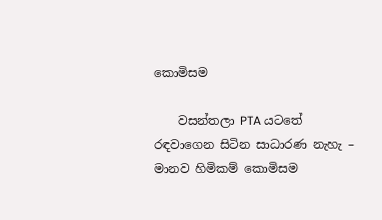කොමිසම

    වසන්තලා PTA යටතේ රඳවාගෙන සිටින සාධාරණ නැහැ – මානව හිමිකම් කොමිසම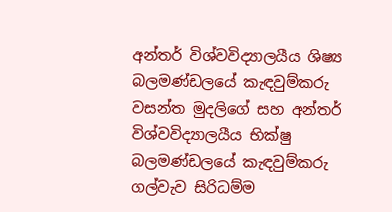අන්තර් විශ්වවිද්‍යාලයීය ශිෂ්‍ය බලමණ්ඩලයේ කැඳවුම්කරු වසන්ත මුදලිගේ සහ අන්තර් විශ්වවිද්‍යාලයීය භික්ෂු බලමණ්ඩලයේ කැඳවුම්කරු ගල්වැව සිරිධම්ම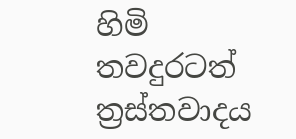හිමි තවදුරටත් ත්‍රස්තවාදය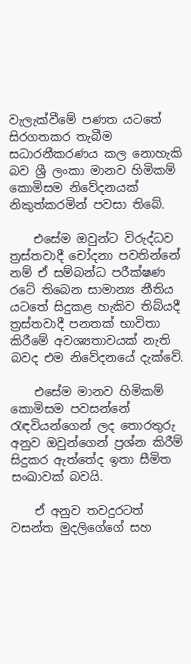වැලැක්වීමේ පණත යටතේ සිරගතකර තැබීම සධාරනීකරණය කල නොහැකි බව ශ්‍රී ලංකා මානව හිමිකම් කොමිසම නිවේදනයක් නිකුත්කරමින් පවසා තිබේ.

    එසේම ඔවුන්ට විරුද්ධව ත්‍රස්තවාදී චෝදනා පවතින්නේ නම් ඒ සම්බන්ධ පරීක්ෂණ රටේ තිබෙන සාමාන්‍ය නීතිය යටතේ සිදුකළ හැකිව තිබ්යදී ත්‍රස්තවාදී පනතක් භාවිතා කිරීමේ අවශ්‍යතාවයක් නැති බවද එම නිවේදනයේ දැක්වේ.

    එසේම මානව හිමිකම් කොමිසම පවසන්නේ රැඳවියන්ගෙන් ලද තොරතුරු අනුව ඔවුන්ගෙන් ප්‍රශ්න කිරීම් සිදුකර ඇත්තේද ඉතා සීමිත සංඛාවක් බවයි.

    ඒ අනුව තවදුරටත් වසන්ත මුදලිගේගේ සහ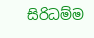සිරිධම්ම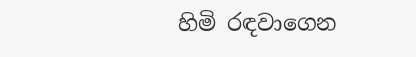හිමි රඳවාගෙන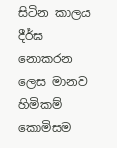සිටින කාලය දීර්ඝ නොකරන ලෙස මානව හිමිකම් කොමිසම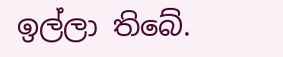ඉල්ලා තිබේ.